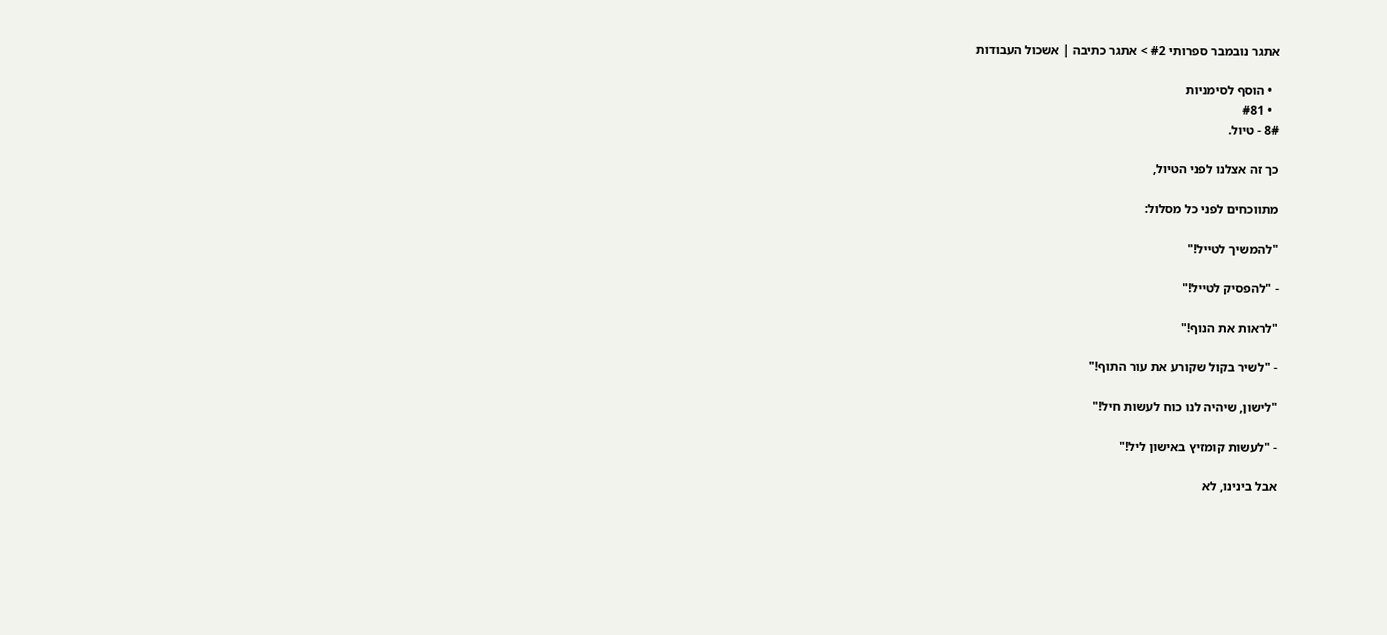אתגר נובמבר ספרותי #2 > אתגר כתיבה | אשכול העבודות

  • הוסף לסימניות
  • #81
8# - טיול.

כך זה אצלנו לפני הטיול,

מתווכחים לפני כל מסלול:

"להמשיך לטייל!"

- "להפסיק לטייל!"

"לראות את הנוף!"

- "לשיר בקול שקורע את עור התוף!"

"לישון, שיהיה לנו כוח לעשות חיל!"

- "לעשות קומזיץ באישון ליל!"

אבל בינינו, לא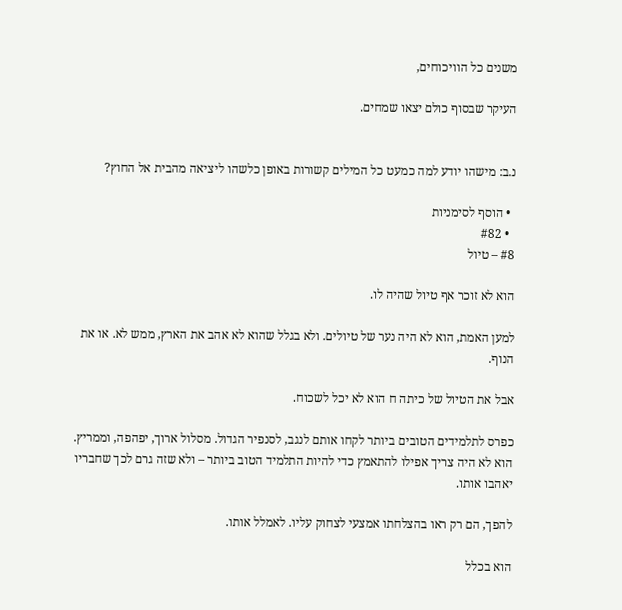משנים כל הוויכוחים,

העיקר שבסוף כולם יצאו שמחים.


נ.ב: מישהו יודע למה כמעט כל המילים קשורות באופן כלשהו ליציאה מהבית אל החוץ?

  • הוסף לסימניות
  • #82
#8 – טיול

הוא לא זוכר אף טיול שהיה לו.

למען האמת, הוא לא היה נער של טיולים. ולא בגלל שהוא לא אהב את הארץ, ממש לא. או את הנוף.

אבל את הטיול של כיתה ח הוא לא יכל לשכוח.

כפרס לתלמידים הטובים ביותר לקחו אותם לנגב, לסנפיר הגדול. מסלול ארוך, יפהפה, וממריץ. הוא לא היה צריך אפילו להתאמץ כדי להיות התלמיד הטוב ביותר – ולא שזה גרם לכך שחבריו יאהבו אותו.

להפך, הם רק ראו בהצלחתו אמצעי לצחוק עליו. לאמלל אותו.

הוא בכלל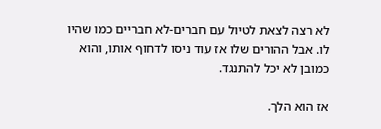לא רצה לצאת לטיול עם חברים-לא חבריים כמו שהיו לו. אבל ההורים שלו אז עוד ניסו לדחוף אותו, והוא כמובן לא יכל להתנגד.

אז הוא הלך.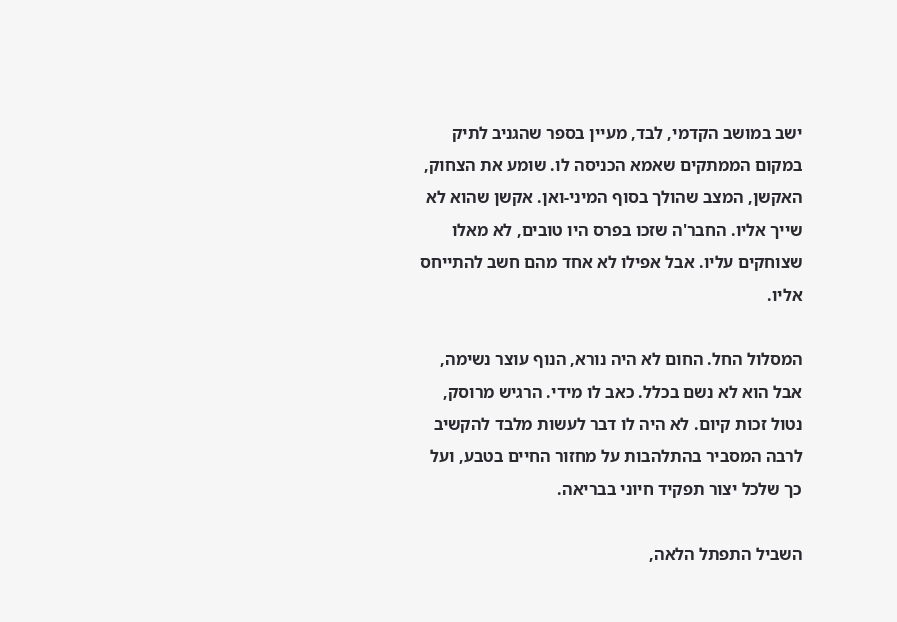ישב במושב הקדמי, לבד, מעיין בספר שהגניב לתיק במקום הממתקים שאמא הכניסה לו. שומע את הצחוק, האקשן, המצב שהולך בסוף המיני-ואן. אקשן שהוא לא שייך אליו. החבר'ה שזכו בפרס היו טובים, לא מאלו שצוחקים עליו. אבל אפילו לא אחד מהם חשב להתייחס אליו.

המסלול החל. החום לא היה נורא, הנוף עוצר נשימה, אבל הוא לא נשם בכלל. כאב לו מידי. הרגיש מרוסק, נטול זכות קיום. לא היה לו דבר לעשות מלבד להקשיב לרבה המסביר בהתלהבות על מחזור החיים בטבע, ועל כך שלכל יצור תפקיד חיוני בבריאה.

השביל התפתל הלאה,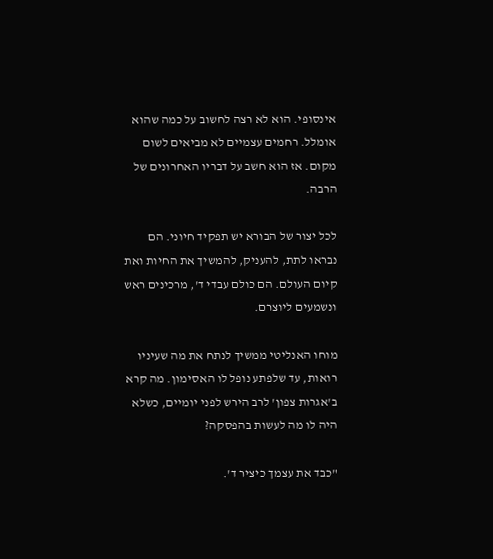אינסופי. הוא לא רצה לחשוב על כמה שהוא אומלל. רחמים עצמיים לא מביאים לשום מקום. אז הוא חשב על דבריו האחרונים של הרבה.

לכל יצור של הבורא יש תפקיד חיוני. הם נבראו לתת, להעניק, להמשיך את החיות ואת קיום העולם. הם כולם עבדי ד', מרכינים ראש ונשמעים ליוצרם.

מוחו האנליטי ממשיך לנתח את מה שעיניו רואות, עד שלפתע נופל לו האסימון. מה קרא ב'אגרות צפון' לרב הירש לפני יומיים, כשלא היה לו מה לעשות בהפסקה?

"כבד את עצמך כיציר ד'.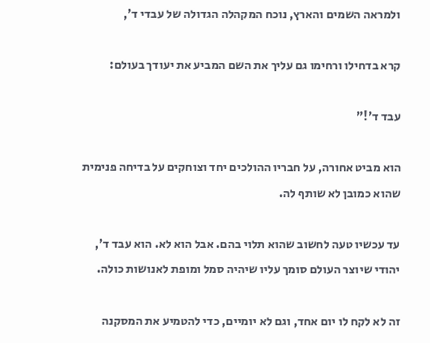ולמראה השמים והארץ, נוכח המקהלה הגדולה של עבדי ד',

קרא בדחילו ורחימו גם עליך את השם המביע את יעודך בעולם:

עבד ד'!"

הוא מביט אחורה, על חבריו ההולכים יחד וצוחקים על בדיחה פנימית שהוא כמובן לא שותף לה.

עד עכשיו טעה לחשוב שהוא תלוי בהם. אבל הוא לא. הוא עבד ד', יהודי שיוצר העולם סומך עליו שיהיה סמל ומופת לאנושות כולה.

זה לא לקח לו יום אחד, וגם לא יומיים, כדי להטמיע את המסקנה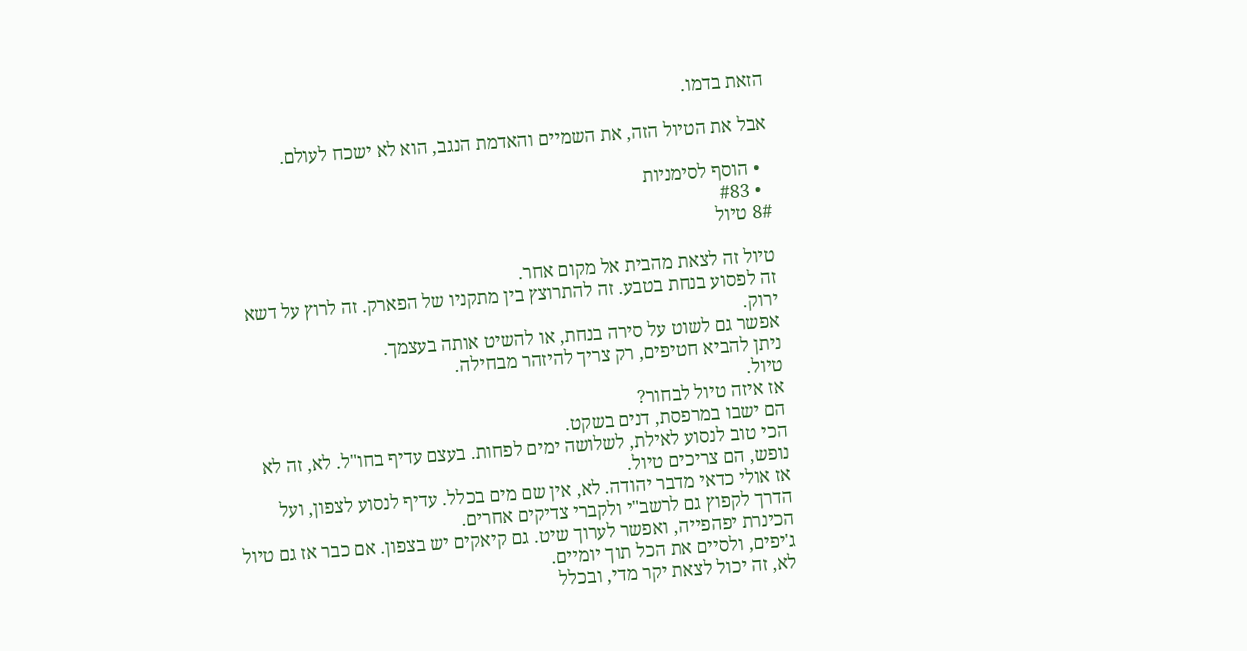הזאת בדמו.

אבל את הטיול הזה, את השמיים והאדמת הנגב, הוא לא ישכח לעולם.

  • הוסף לסימניות
  • #83
8# טיול

טיול זה לצאת מהבית אל מקום אחר.
זה לפסוע בנחת בטבע. זה להתרוצץ בין מתקניו של הפארק. זה לרוץ על דשא ירוק.
אפשר גם לשוט על סירה בנחת, או להשיט אותה בעצמך.
ניתן להביא חטיפים, רק צריך להיזהר מבחילה.
טיול.
אז איזה טיול לבחור?
הם ישבו במרפסת, דנים בשקט.
הכי טוב לנסוע לאילת, לשלושה ימים לפחות. בעצם עדיף בחו"ל. לא, זה לא נופש, הם צריכים טיול.
אז אולי כדאי מדבר יהודה. לא, אין שם מים בכלל. עדיף לנסוע לצפון, ועל הדרך לקפוץ גם לרשב"י ולקברי צדיקים אחרים.
הכינרת יפהפייה, ואפשר לערוך שיט. גם קיאקים יש בצפון. אם כבר אז גם טיול ג'יפים, ולסיים את הכל תוך יומיים.
לא, זה יכול לצאת יקר מדי, ובכלל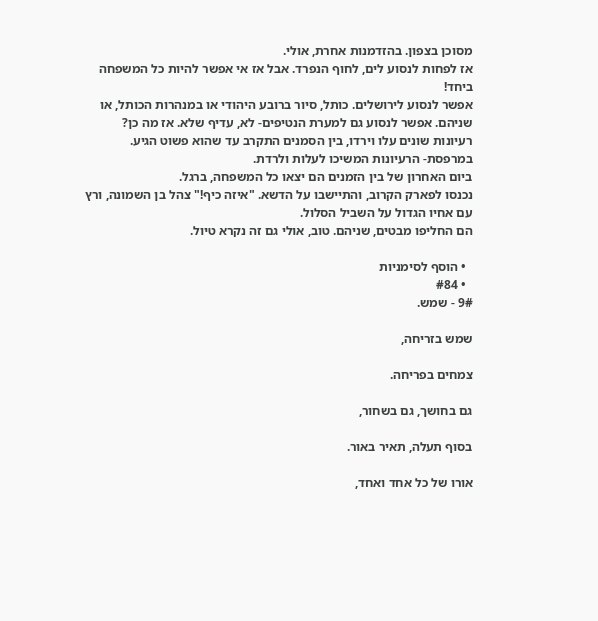מסוכן בצפון. בהזדמנות אחרת, אולי.
אז לפחות לנסוע לים, לחוף הנפרד. אבל אז אי אפשר להיות כל המשפחה ביחד!
אפשר לנסוע לירושלים. כותל, סיור ברובע היהודי או במנהרות הכותל, או שניהם. אפשר לנסוע גם למערת הנטיפים- לא, עדיף שלא. אז מה כן?
רעיונות שונים עלו וירדו, בין הסמנים התקרב עד שהוא פשוט הגיע. במרפסת- הרעיונות המשיכו לעלות ולרדת.
ביום האחרון של בין הזמנים הם יצאו כל המשפחה, ברגל.
נכנסו לפארק הקרוב, והתיישבו על הדשא. "איזה כיף!" צהל בן השמונה, ורץ עם אחיו הגדול על השביל הסלול.
הם החליפו מבטים, שניהם. טוב, אולי גם זה נקרא טיול.

  • הוסף לסימניות
  • #84
9# - שמש.

שמש בזריחה,

צמחים בפריחה.

גם בחושך, גם בשחור,

בסוף תעלה, תאיר באור.

אורו של כל אחד ואחד,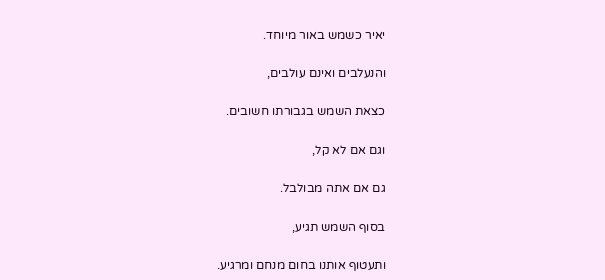יאיר כשמש באור מיוחד.

והנעלבים ואינם עולבים,

כצאת השמש בגבורתו חשובים.

וגם אם לא קל,

גם אם אתה מבולבל.

בסוף השמש תגיע,

ותעטוף אותנו בחום מנחם ומרגיע.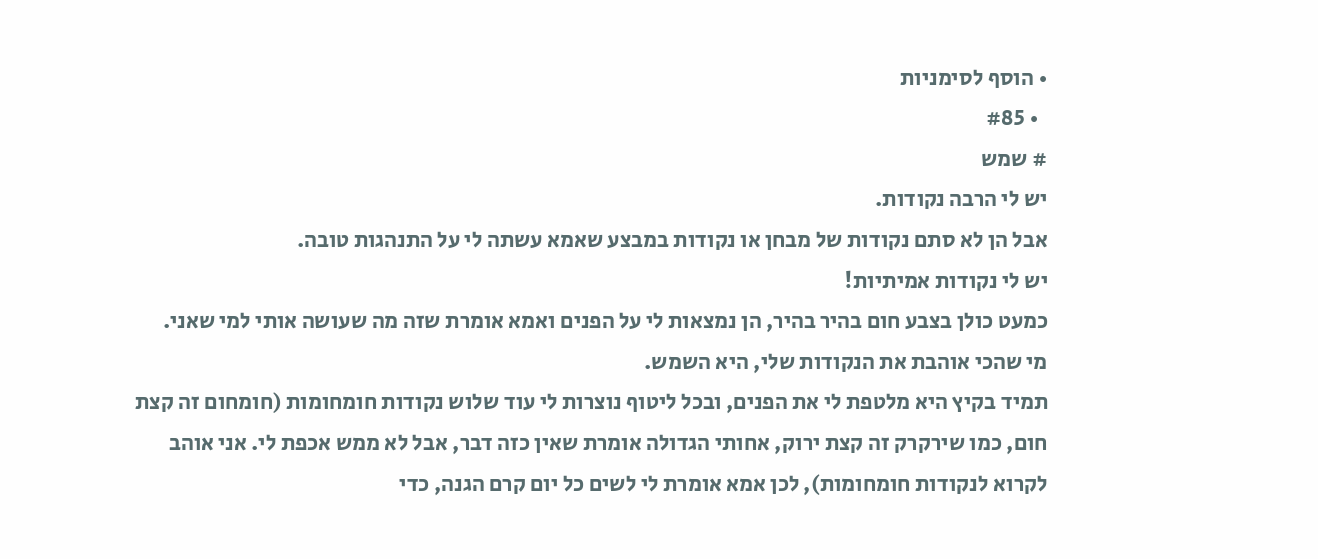• הוסף לסימניות
  • #85
# שמש
יש לי הרבה נקודות.
אבל הן לא סתם נקודות של מבחן או נקודות במבצע שאמא עשתה לי על התנהגות טובה.
יש לי נקודות אמיתיות!
כמעט כולן בצבע חום בהיר בהיר, הן נמצאות לי על הפנים ואמא אומרת שזה מה שעושה אותי למי שאני.
מי שהכי אוהבת את הנקודות שלי, היא השמש.
תמיד בקיץ היא מלטפת לי את הפנים, ובכל ליטוף נוצרות לי עוד שלוש נקודות חומחומות (חומחום זה קצת חום, כמו שירקרק זה קצת ירוק, אחותי הגדולה אומרת שאין כזה דבר, אבל לא ממש אכפת לי. אני אוהב לקרוא לנקודות חומחומות), לכן אמא אומרת לי לשים כל יום קרם הגנה, כדי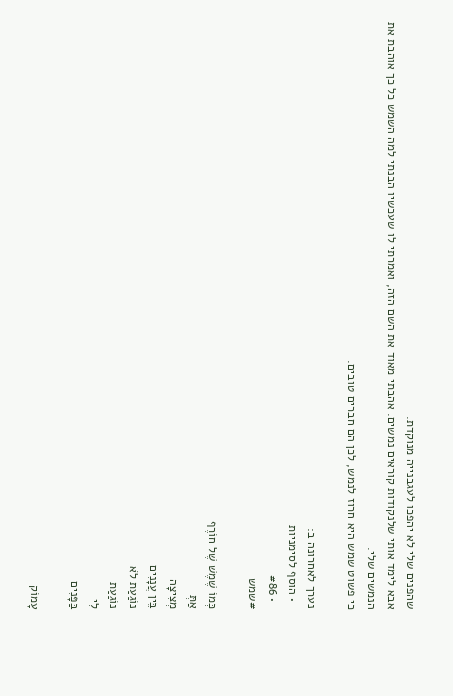שהפנים שלי לא יהפכו לעגבנייה מנוקדת.
אבא לימד אותי שלנקודות קוראים נמשים. אהבתי מאוד את השם הזה, ואמרתי לו שעכשיו הבנתי למה השמש כל כך אוהבת את הנמשים שלי.
כי פשוט שמש היא חרוז לנמש, לכן הם חברים טובים.

נערך לאחרונה ב:
  • הוסף לסימניות
  • #86
#שמש

כְּמוֹ שֶׁמֶשׁ שֶׁל חוֹרֶף
אַתְּ
מְצִיצָה
בֵּין עֲנָנִים
נוֹגַעַת לֹא
נוֹגַעַת
לִי
בַּפָּנִים

עָמוֹק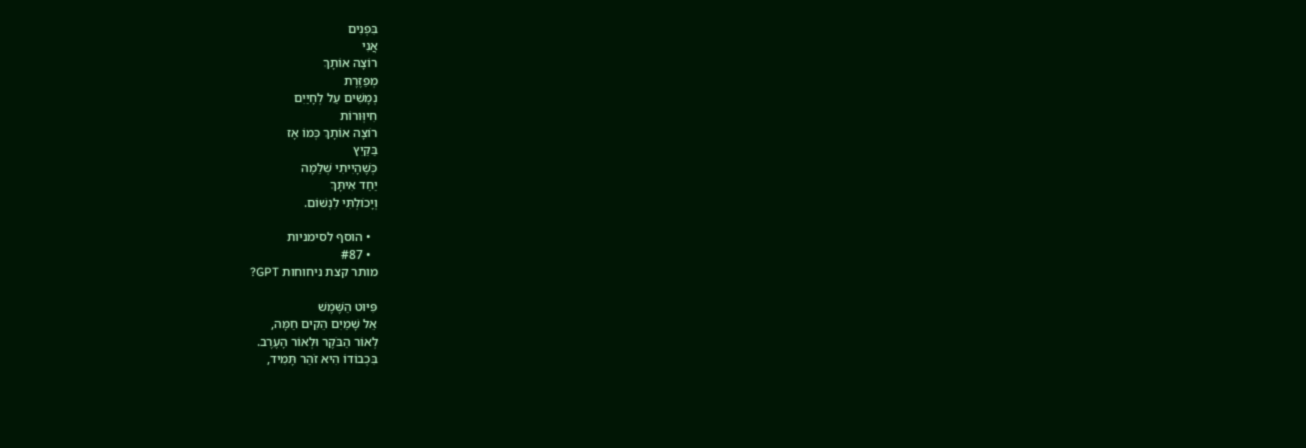בִּפְנִים
אֲנִי
רוֹצָה אוֹתָךְ
מְפַזֶּרֶת
נְמָשִׁים עַל לְחָיַיִם
חִיוְּורוֹת
רוֹצָה אוֹתָךְ כְּמוֹ אָז
בַּקַּיִץ
כְּשֶׁהָיִיתִי שְׁלֵמָה
יַחַד אִיתָּךְ
וְיָכוֹלְתִּי לִנְשׁוֹם.

  • הוסף לסימניות
  • #87
מותר קצת ניחוחות GPT?

פִּיּוּט הַשֶּׁמֶשׁ
אֵל שָׁמַיִם הֵקִים חַמָּה,
לְאוֹר הַבֹּקֶר וּלְאוֹר הָעֶרֶב.
בִּכְבוֹדוֹ הִיא זֹהַר תָּמִיד,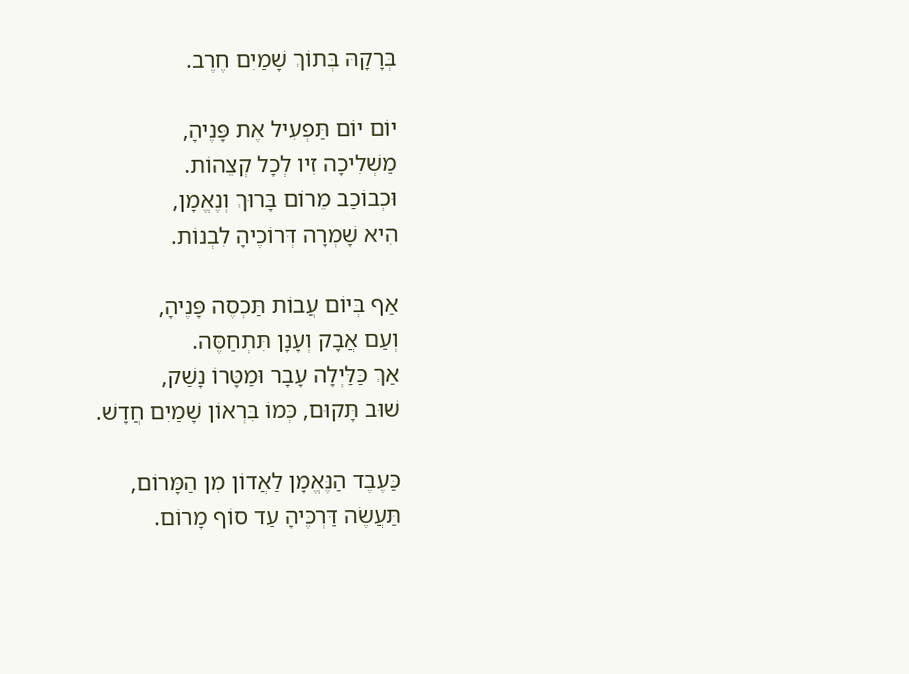בְּרָקָהּ בְּתוֹךְ שָׁמַיִם חֶרֶב.

יוֹם יוֹם תַּפְעִיל אֶת פָּנֶיהָ,
מַשְׁלִיכָה זִיו לְכָל קְצֵהוֹת.
וּכְבוֹכַב מֵרוֹם בָּרוּךְ וְנֶאֱמָן,
הִיא שָׁמְרָה דְּרוֹכֶיהָ לִבְנוֹת.

אַף בְּיוֹם עֲבוֹת תַּכְסֶה פָּנֶיהָ,
וְעַם אֲבָק וְעָנָן תִּתְחַסֶּה.
אַךְ כַּלַּיְלָה עָבָר וּמַטָּרוֹ נָשַׁק,
שׁוּב תָּקוּם, כְּמוֹ בִּרְאוֹן שָׁמַיִם חֲדָשׁ.

כַּעֶבֶד הַנֶּאֱמָן לַאֲדוֹן מִן הַמָּרוֹם,
תַּעֲשֶׂה דַּרְכֶּיהָ עַד סוֹף מָרוֹם.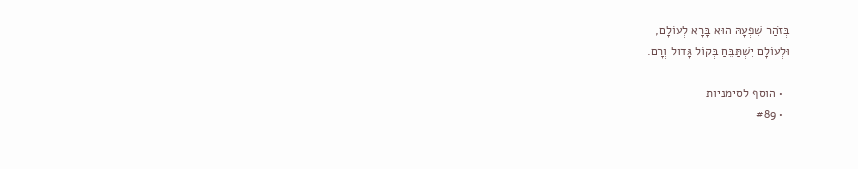בְּזֹהַר שִׁפְעָהּ הוּא בָּרָא לְעוֹלָם,
וּלְעוֹלָם יִשְׁתַּבֵּחַ בְּקוֹל גָּדול וְרָם.

  • הוסף לסימניות
  • #89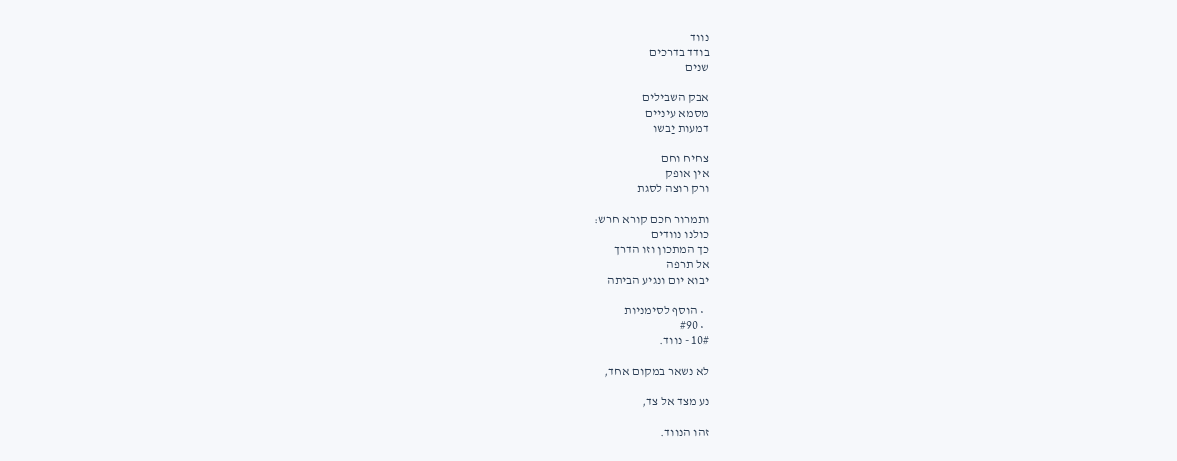נווד
בודד בדרכים
שנים

אבק השבילים
מסמא עיניים
דמעות יַבשו

צחיח וחם
אין אופק
ורק רוצה לסגת

ותמרור חכם קורא חרש:
כולנו נוודים
כך המתכון וזו הדרך
אל תרפה
יבוא יום ונגיע הביתה

  • הוסף לסימניות
  • #90
10# - נווד.

לא נשאר במקום אחד,

נע מצד אל צד,

זהו הנווד.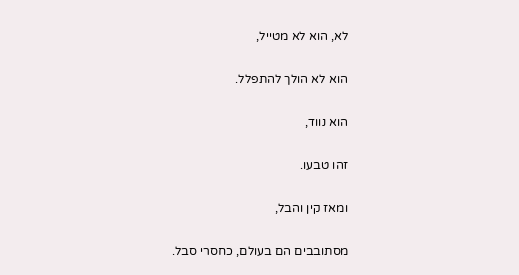לא, הוא לא מטייל,

הוא לא הולך להתפלל.

הוא נווד,

זהו טבעו.

ומאז קין והבל,

מסתובבים הם בעולם, כחסרי סבל.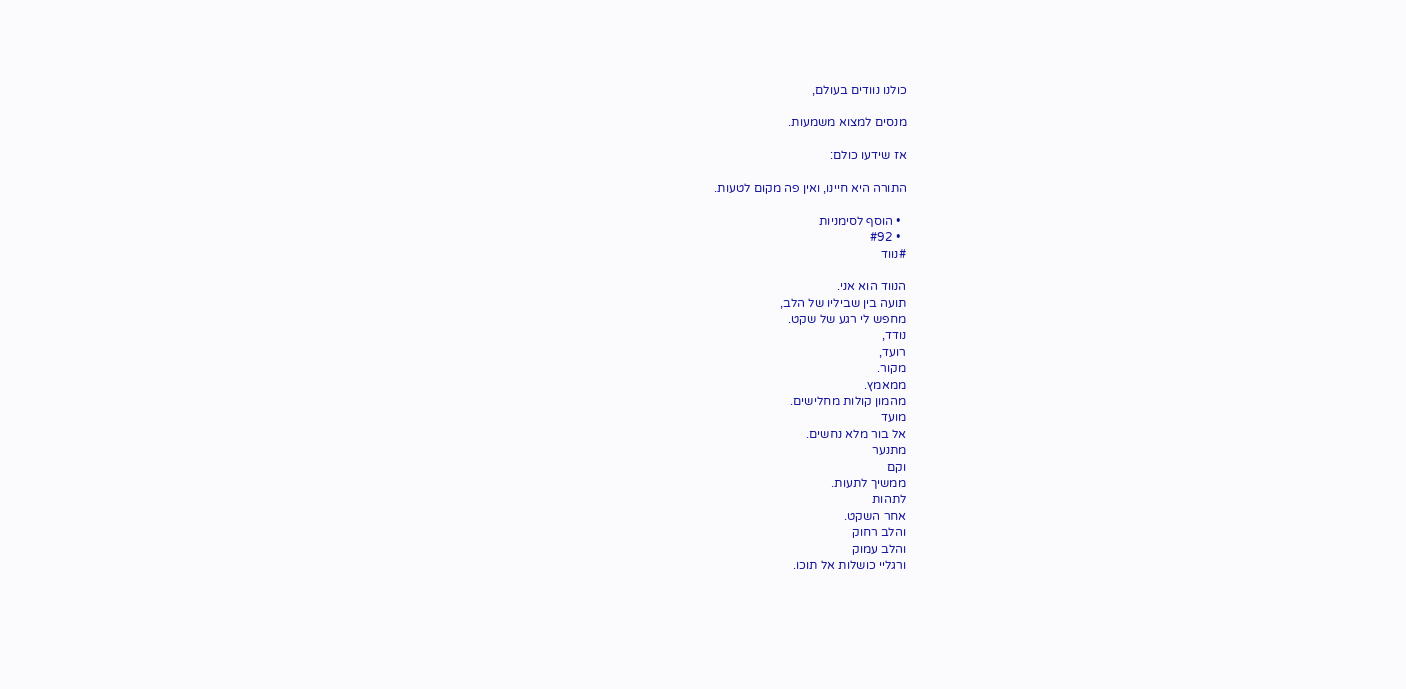כולנו נוודים בעולם,

מנסים למצוא משמעות.

אז שידעו כולם:

התורה היא חיינו, ואין פה מקום לטעות.

  • הוסף לסימניות
  • #92
#נווד

הנווד הוא אני.
תועה בין שביליו של הלב,
מחפש לי רגע של שקט.
נודד,
רועד,
מקור.
ממאמץ.
מהמון קולות מחלישים.
מועד
אל בור מלא נחשים.
מתנער
וקם
ממשיך לתעות.
לתהות
אחר השקט.
והלב רחוק
והלב עמוק
ורגליי כושלות אל תוכו.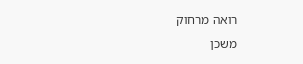רואה מרחוק
משכן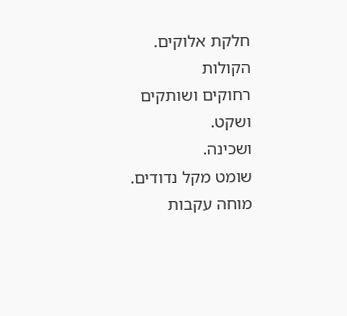חלקת אלוקים.
הקולות
רחוקים ושותקים
ושקט.
ושכינה.
שומט מקל נדודים.
מוחה עקבות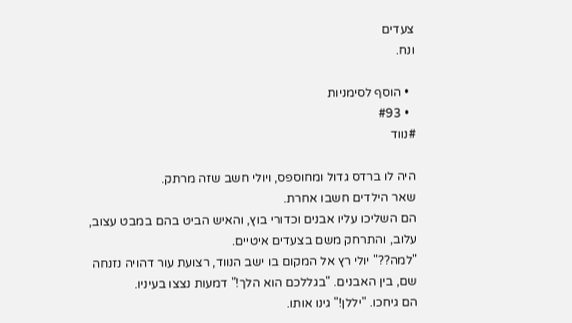צעדים
ונח.

  • הוסף לסימניות
  • #93
#נווד

היה לו ברדס גדול ומחוספס, ויולי חשב שזה מרתק.
שאר הילדים חשבו אחרת.
הם השליכו עליו אבנים וכדורי בוץ, והאיש הביט בהם במבט עצוב, עלוב, והתרחק משם בצעדים איטיים.
"למה??" יולי רץ אל המקום בו ישב הנווד, רצועת עור דהויה נזנחה שם, בין האבנים. "בגללכם הוא הלך!" דמעות נצצו בעיניו.
הם גיחכו. "יללן!" גינו אותו.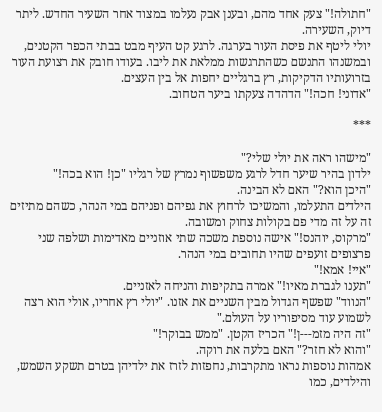"חתולה!" צעק אחד מהם, ובענן אבק נעלמו במצוד אחר השעיר החדש. ליתר דיוק, השעירה.
יולי ליטף את פיסת העור בערגה. לרגע קט העיף מבט בבתי הכפר הקטנים, ובמשנהו התנשם כשהתרגשות ממלאת את ליבו. בעודו חובק את רצועת העור בזרועותיו הדקיקות, רץ ברגליים יחפות אל בין העצים.
"אדוני! חכה!" הדהדה צעקתו ביער הטחוב.

***

"מישהו ראה את יולי שלי?"
ילדון בהיר שיער חדל לרגע משפשוף נמרץ של רגליו "כן! הוא בכה!"
"היכן הוא?" האם לא הבינה.
הילדים התעלמו, והמשיכו לרחוץ את גפיהם ופניהם במי הנהר, כשהם מתיזים זה על זה מדי פם בקולות צחוק ומשובה.
"מרקוס, יוהנס!" אישה נוספת משכה שתי אוזניים מאדימות ושלפה שני פרצופים זועפים שהיו תחובים במי הנהר.
"איי! אמא!"
"תענו לגברת מאיו!" אמרה בתקיפות והניחה לאזניים.
"הנווד" שפשף הגדול מבין השניים את אזנו. "יולי רץ אחריו, אולי הוא רצה לשמוע עוד מסיפוריו על העולם."
"זה היה מזמ---ן!" הכריז הקטן. "ממש בבוקר!"
"והוא לא חזר?" האם בלעה את רוקה.
אמהות נוספות נראו מתקרבות, נחפזות לזרז את ילדיהן בטרם תשקע השמש, והילדים, כמו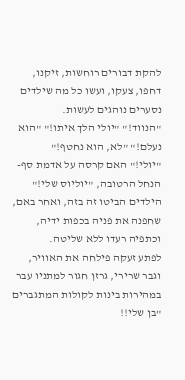להקת דבורים רוחשות, זיקנו, דחפו, צעקו, ועשו כל מה שילדים נסערים נוהגים לעשות.
"הנווד!" "יולי הלך איתו!" "הוא נעלם!" "לא, הוא נחטף!"
"יולי!" האם קרסה על אדמת סף-הנחל הרטובה, "יוליוס שלי!"
הילדים הביטו זה בזה, ואחר באם, שחפנה את פניה בכפות ידיה, וכתפיה רעדו ללא שליטה.
לפתע זעקה פילחה את האוויר, וגבר שרירי, גרזן חגור למתניו עבר במהירות בינות לקולות המתגברים "בן שלי!!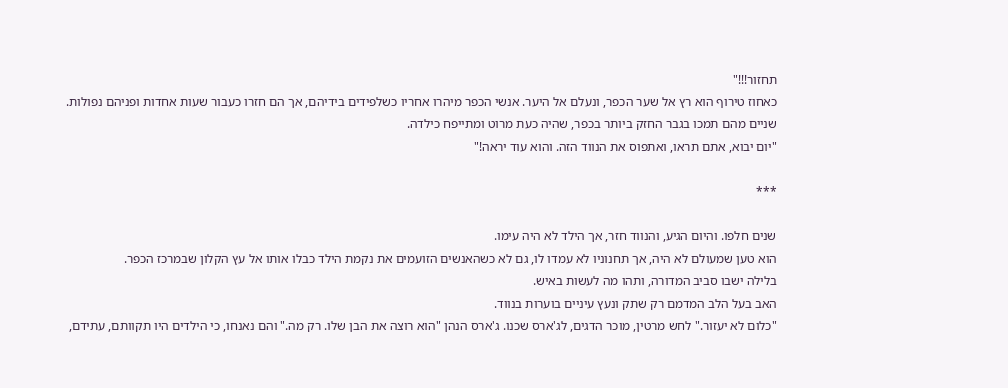תחזור!!!"
כאחוז טירוף הוא רץ אל שער הכפר, ונעלם אל היער. אנשי הכפר מיהרו אחריו כשלפידים בידיהם, אך הם חזרו כעבור שעות אחדות ופניהם נפולות.
שניים מהם תמכו בגבר החזק ביותר בכפר, שהיה כעת מרוט ומתייפח כילדה.
"יום יבוא, אתם תראו, ואתפוס את הנווד הזה. והוא עוד יראה!"

***

שנים חלפו. והיום הגיע, והנווד חזר, אך הילד לא היה עימו.
הוא טען שמעולם לא היה, אך תחנוניו לא עמדו לו, גם לא כשהאנשים הזועמים את נקמת הילד כבלו אותו אל עץ הקלון שבמרכז הכפר.
בלילה ישבו סביב המדורה, ותהו מה לעשות באיש.
האב בעל הלב המדמם רק שתק ונעץ עיניים בוערות בנווד.
"כלום לא יעזור." לחש מרטין, מוכר הדגים, לג'ארס שכנו. ג'ארס הנהן "הוא רוצה את הבן שלו. רק מה." והם נאנחו, כי הילדים היו תקוותם, עתידם,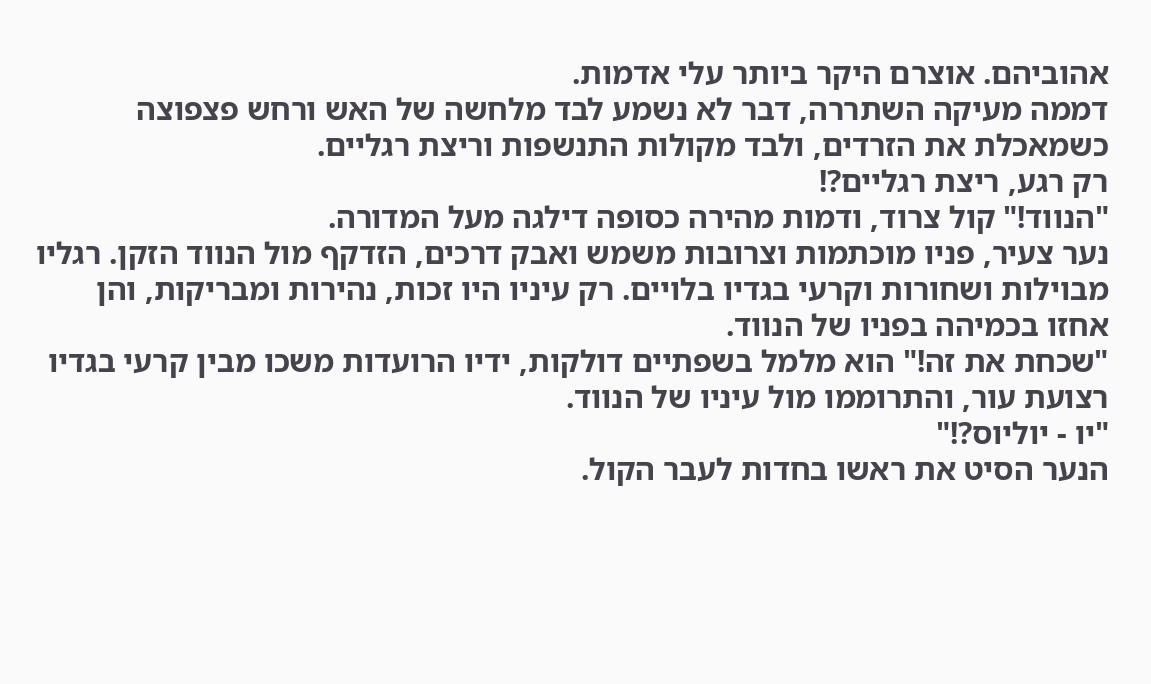אהוביהם. אוצרם היקר ביותר עלי אדמות.
דממה מעיקה השתררה, דבר לא נשמע לבד מלחשה של האש ורחש פצפוצה כשמאכלת את הזרדים, ולבד מקולות התנשפות וריצת רגליים.
רק רגע, ריצת רגליים?!
"הנווד!" קול צרוד, ודמות מהירה כסופה דילגה מעל המדורה.
נער צעיר, פניו מוכתמות וצרובות משמש ואבק דרכים, הזדקף מול הנווד הזקן. רגליו מבוילות ושחורות וקרעי בגדיו בלויים. רק עיניו היו זכות, נהירות ומבריקות, והן אחזו בכמיהה בפניו של הנווד.
"שכחת את זה!" הוא מלמל בשפתיים דולקות, ידיו הרועדות משכו מבין קרעי בגדיו רצועת עור, והתרוממו מול עיניו של הנווד.
"יו - יוליוס?!"
הנער הסיט את ראשו בחדות לעבר הקול.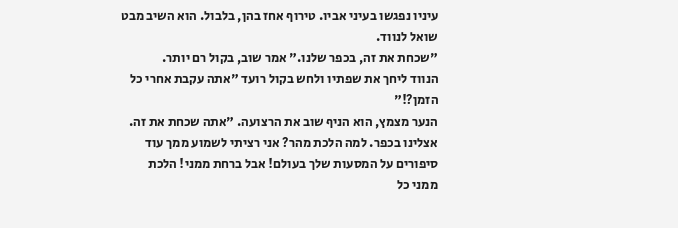עיניו נפגשו בעיני אביו. טירוף אחז בהן, בלבול. הוא השיב מבט שואל לנווד.
"שכחת את זה, בכפר שלנו." אמר שוב, בקול רם יותר.
הנווד ליחך את שפתיו ולחש בקול רועד "אתה עקבת אחרי כל הזמן?!"
הנער מצמץ, הוא הניף שוב את הרצועה. "אתה שכחת את זה. אצלינו בכפר. למה הלכת מהר? אני רציתי לשמוע ממך עוד סיפורים על המסעות שלך בעולם! אבל ברחת ממני! הלכת ממני כל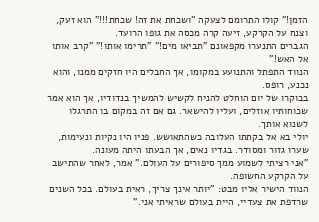הזמן!" קולו התרומם לצעקה "ושכחת את זה! שכחת!!!" הוא זעק, וצנח על הקרקע, זיעה קרה מכסה את גופו הרועד.
הגברים התנערו מקפאונם "תביאו מים!" "תרימו אותו!" "קרב אותו אל האש!"
הנווד התפתל והתנועע במקומו, אך החבלים היו חזקים ממנו, והוא נכנע, רופס.
בבוקרו של יום הוחלט להניח לקשיש להמשיך בנדודיו, אך הוא אמר שכוחותיו אוזלים, ועליו להישאר. גם אם זה במקום בו התרגלו לשנוא אותך.
יולי בא אל בקתתו העלובה כשהתאושש. פניו היו נקיות ונעימות, שערו גזור ומסודר. בגדיו נאים, אך הבעתו היתה מעונה.
"אני רציתי לשמוע ממך סיפורים על העולם." אמר, לאחר שהתישב על הקרקע החשופה.
הנווד הישיר אליו מבט: "יותר אינך צריך, ראית בעולם. בכל השנים שרדפת את צעדיי, היית בעולם שראיתי אני."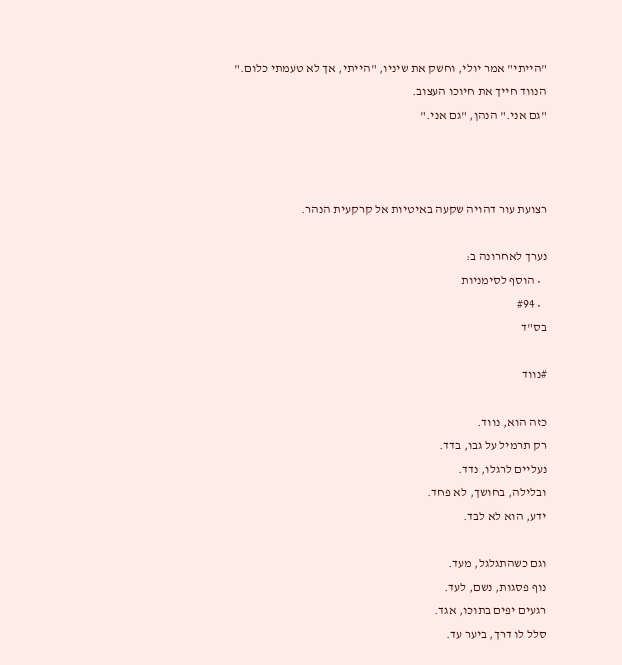"הייתי" אמר יולי, וחשק את שיניו, "הייתי, אך לא טעמתי כלום."
הנווד חייך את חיוכו העצוב.
"גם אני." הנהן, "גם אני."



רצועת עור דהויה שקעה באיטיות אל קרקעית הנהר.

נערך לאחרונה ב:
  • הוסף לסימניות
  • #94
בס"ד

#נווד

כזה הוא, נווד.
רק תרמיל על גבו, בדד.
נעליים לרגלו, נדד.
ובלילה, בחושך, לא פחד.
ידע, הוא לא לבד.

וגם כשהתגלגל, מעד.
נוף פסגות, נשם, לעד.
רגעים יפים בתוכו, אגד.
סלל לו דרך, ביער עד.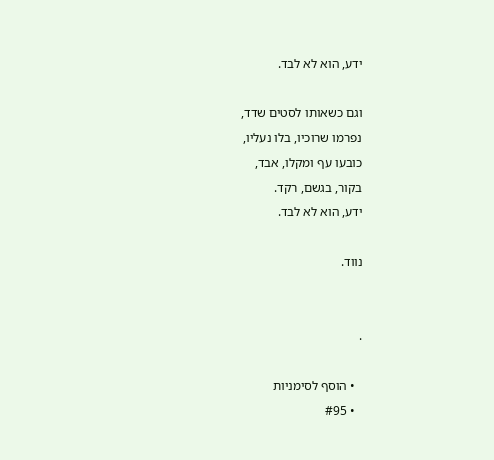ידע, הוא לא לבד.

וגם כשאותו לסטים שדד,
נפרמו שרוכיו, בלו נעליו,
כובעו עף ומקלו, אבד,
בקור, בגשם, רקד.
ידע, הוא לא לבד.

נווד.


.

  • הוסף לסימניות
  • #95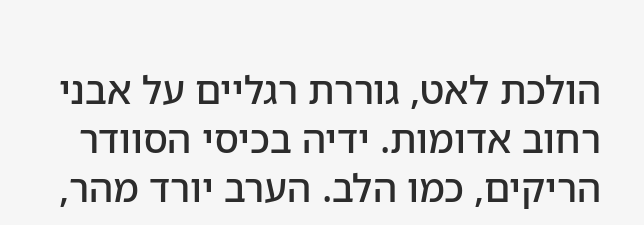הולכת לאט, גוררת רגליים על אבני רחוב אדומות. ידיה בכיסי הסוודר הריקים, כמו הלב. הערב יורד מהר,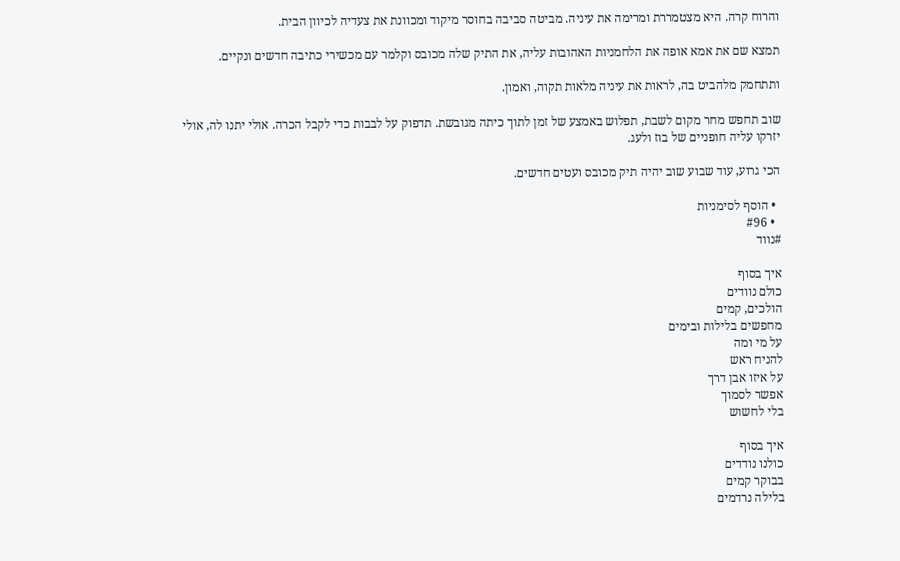והרוח קרה. היא מצטמררת ומרימה את עיניה. מביטה סביבה בחוסר מיקוד ומכוונת את צעדיה לכיוון הבית.

תמצא שם את אמא אופה את הלחמניות האהובות עליה, את התיק שלה מכובס וקלמר עם מכשירי כתיבה חדשים ונקיים.

ותתחמק מלהביט בה, לראות את עיניה מלאות תקוה, ואמון.

שוב תחפש מחר מקום לשבת, תפלוש באמצע של זמן לתוך כיתה מגובשת. תדפוק על לבבות כדי לקבל הכרה. אולי יתנו לה, אולי יזרקו עליה חופניים של בוז ולעג.

הכי גרוע, עוד שבוע שוב יהיה תיק מכובס ועטים חדשים.

  • הוסף לסימניות
  • #96
#נווד

איך בסוף
כולם נוודים
הולכים, קמים
מחפשים בלילות ובימים
על מי ומה
להניח ראש
על איזו אבן דרך
אפשר לסמוך
בלי לחשוש

איך בסוף
כולנו נודדים
בבוקר קמים
בלילה נרדמים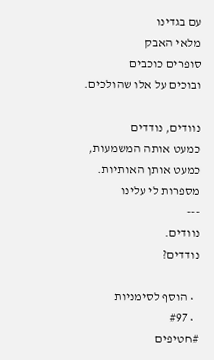עם בגדינו
מלאי האבק
סופרים כוכבים
ובוכים על אלו שהולכים.

נוודים, נודדים
כמעט אותה המשמעות,
כמעט אותן האותיות.
מספרות לי עלינו
---
נוודים.
נודדים?

  • הוסף לסימניות
  • #97
#חטיפים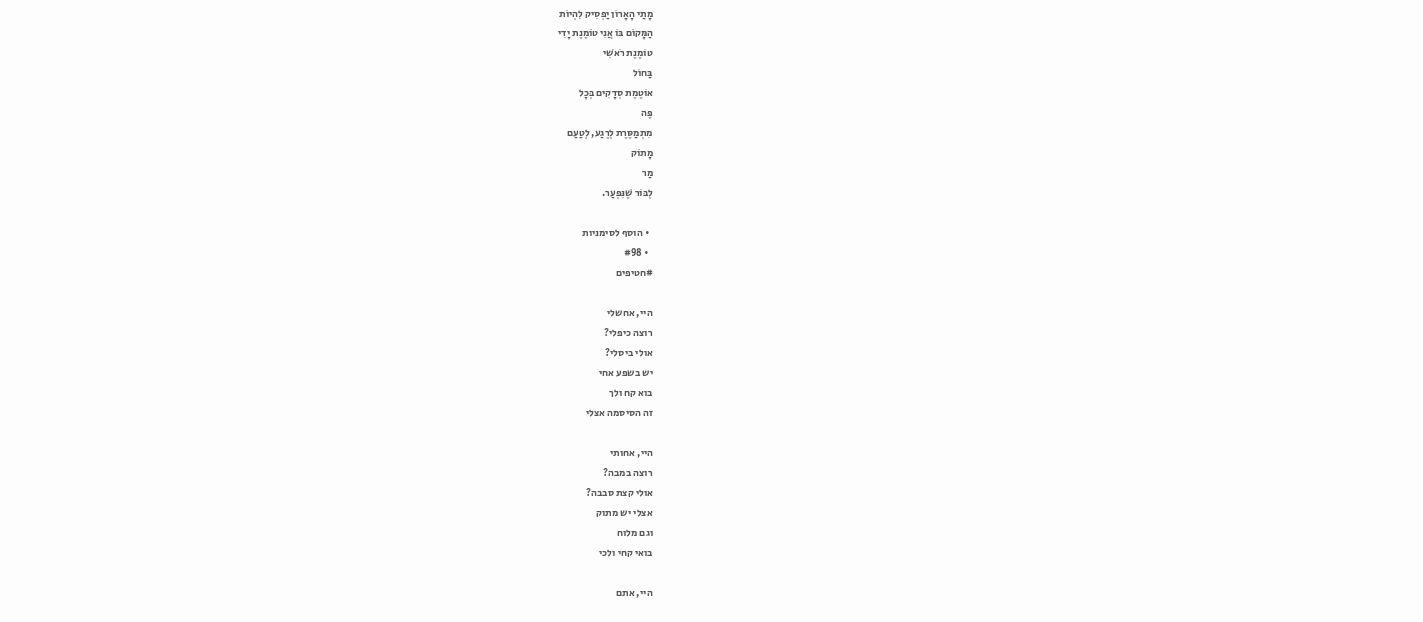מָתַי הָאָרוֹן יַפְסִיק לִהְיוֹת
הַמָּקוֹם בּוֹ אֲנִי טוֹמֶנֶת יָדִי
טוֹמֶנֶת רֹאשִׁי
בַּחוֹל
אוֹטֶמֶת סְדָקִים בְּכָל
פֶּה
מִתְמַסֶּרֶת לְרֶגַע, לְטַעַם
מָתוֹק
מַר
לְבּוֹר שֶׁנִּפְעַר.

  • הוסף לסימניות
  • #98
#חטיפים

היי, אחשלי
רוצה כיפלי?
אולי ביסלי?
יש בשפע אחי
בוא קח ולך
זה הסיסמה אצלי

היי, אחותי
רוצה במבה?
אולי קצת סבבה?
אצלי יש מתוק
וגם מלוח
בואי קחי ולכי

היי, אתם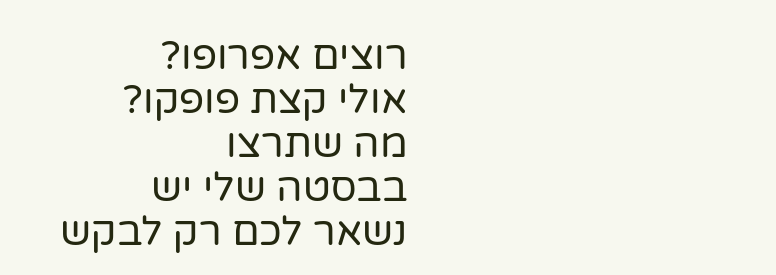רוצים אפרופו?
אולי קצת פופקו?
מה שתרצו
בבסטה שלי יש
נשאר לכם רק לבקש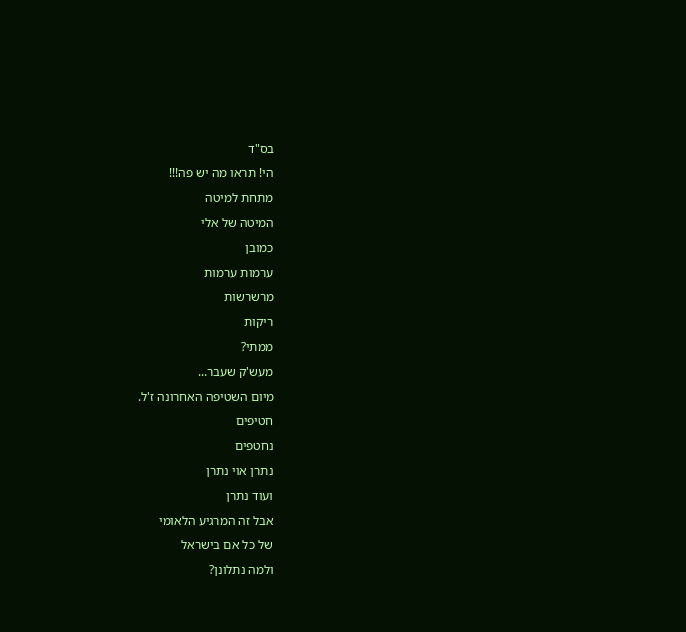בס"ד
הי! תראו מה יש פה!!!
מתחת למיטה
המיטה של אלי
כמובן
ערמות ערמות
מרשרשות
ריקות
ממתי?
מעש'ק שעבר...
מיום השטיפה האחרונה ז'ל.
חטיפים
נחטפים
נתרן אוי נתרן
ועוד נתרן
אבל זה המרגיע הלאומי
של כל אם בישראל
ולמה נתלונן?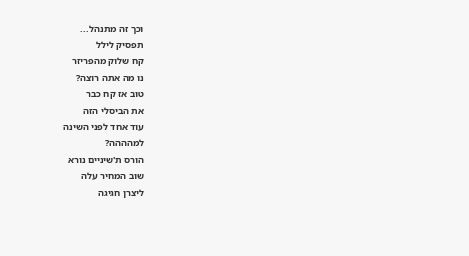וכך זה מתנהל...
תפסיק לילל
קח שלוק מהפריזר
נו מה אתה רוצה?
טוב אז קח כבר
את הביסלי הזה
עוד אחד לפני השינה
למהההה?
הורס ת'שיניים נורא
שוב המחיר עלה
ליצרן חגיגה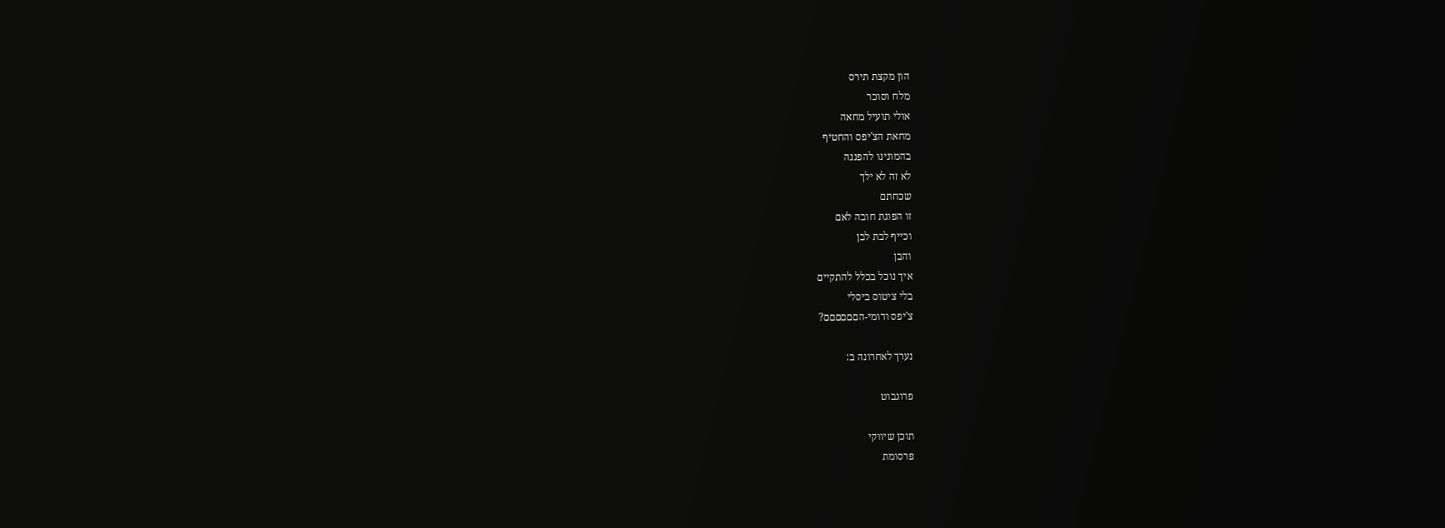הון מקצת תירס
מלח וסוכר
אולי תועיל מחאה
מחאת הצ'יפס והחטיף
בהמונינו להפגנה
לא זה לא ילך
שכחתם
זו הפוגת חובה לאם
וכייף לבת לבן
והבן
איך נוכל בכלל להתקיים
בלי ציטוס ביסלי
צ'יפס ודומי-הםםםםםם?

נערך לאחרונה ב:

פרוגבוט

תוכן שיווקי
פרסומת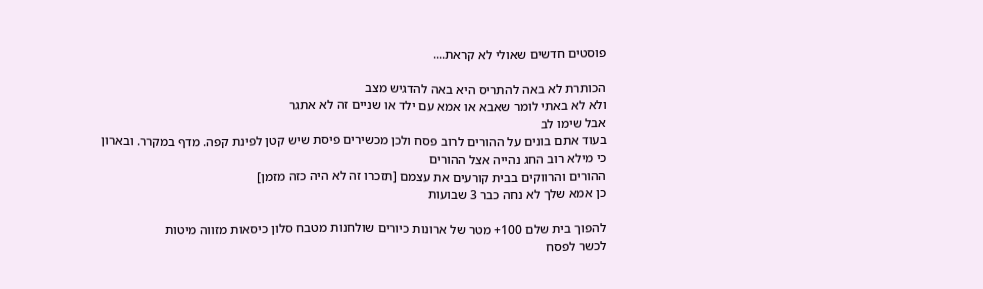פוסטים חדשים שאולי לא קראת....

הכותרת לא באה להתריס היא באה להדגיש מצב
ולא לא באתי לומר שאבא או אמא עם ילד או שניים זה לא אתגר
אבל שימו לב
בעוד אתם בונים על ההורים לרוב פסח ולכן מכשירים פיסת שיש קטן לפינת קפה. מדף במקרר. ובארון
כי מילא רוב החג נהייה אצל ההורים
ההורים והרווקים בבית קורעים את עצמם [תזכרו זה לא היה כזה מזמן]
כן אמא שלך לא נחה כבר 3 שבועות

להפוך בית שלם 100+ מטר של ארונות כיורים שולחנות מטבח סלון כיסאות מזווה מיטות
לכשר לפסח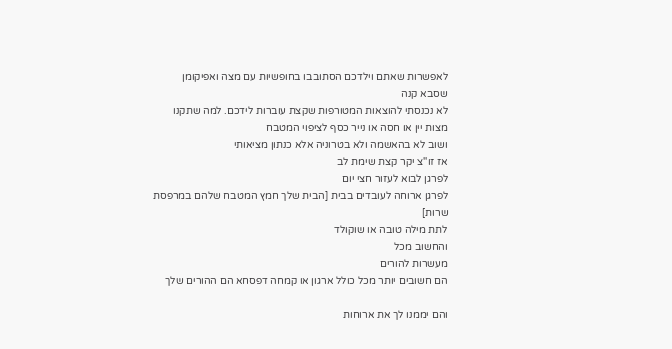לאפשרות שאתם וילדכם הסתובבו בחופשיות עם מצה ואפיקומן שסבא קנה
לא נכנסתי להוצאות המטורפות שקצת עוברות לידכם. למה שתקנו מצות יין או חסה או נייר כסף לציפוי המטבח
ושוב לא בהאשמה ולא בטרוניה אלא כנתון מציאותי
אז זו''צ יקר קצת שימת לב
לפרגן לבוא לעזור חצי יום
לפרגן ארוחה לעובדים בבית [הבית שלך חמץ המטבח שלהם במרפסת שרות]
לתת מילה טובה או שוקולד
והחשוב מכל
מעשרות להורים
הם חשובים יותר מכל כולל ארגון או קמחה דפסחא הם ההורים שלך

והם יממנו לך את ארוחות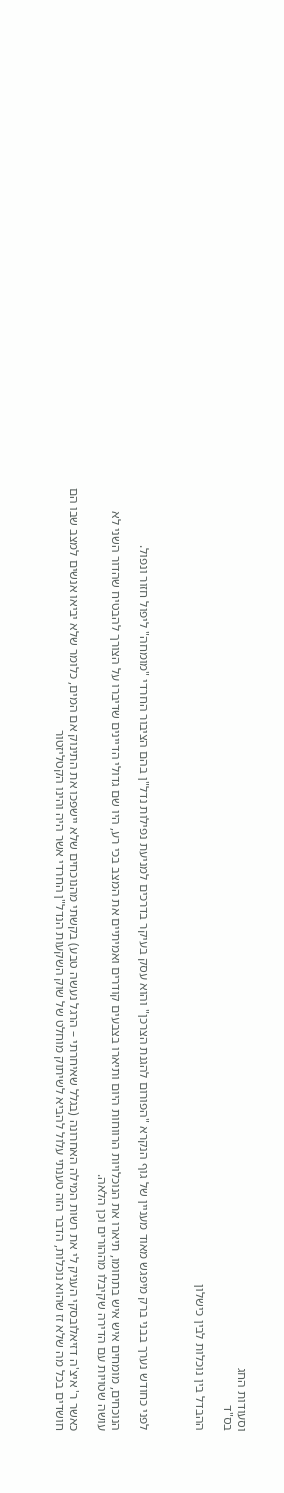וסעודות החג
בס"ד

ההבדל בין נוכלות לבין כישלון



לפני כחודש נערך בבני ברק מיפגש מאוד מעניין של גוף הנקרא "הפורום להגנת הצרכן" והוא עסק בעיקר בדרכים למניעת נפילות נדל"ן בהם הציבור החרדי "מומחה" ליפול חזור ונפול.

הנוכחים, מומחים איש איש בתחומו, תיארו את הנוכלויות הרווחות היום ותיארו בצבעים קודרים ואמיתיים את המצב בכי רע, היו שם גדולי הדיינים שדיברו על הצורך להבטיח שהדור השני לא עושה שטויות עם הדירה שקיבלו מההורים וכן הלאה.

כאשר ר' איצ'ה דזיאלובסקי העניק לי את רשות המילה האחרונה (בגלל שאיחרתי – הרגל נעשה טבע) בקשתי מהנוכחים שלא יישפכו את התינוק אם המים, כלומר שלא יביאו אנשים למצב שבו הם חושדים בכל מה שלא זז שהוא נוכלות, הדבר הזה טענתי עלול להביא לשיתוק מוחלט של שוק השקעות הנדל"ן החרדי אשר היה והינו הקטליזטור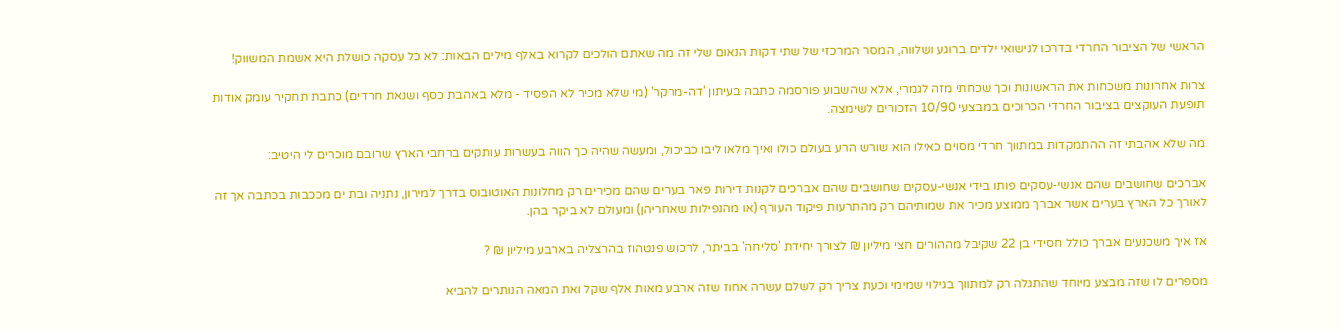הראשי של הציבור החרדי בדרכו לנישואי ילדים ברוגע ושלווה, המסר המרכזי של שתי דקות הנאום שלי זה מה שאתם הולכים לקרוא באלף מילים הבאות: לא כל עסקה כושלת היא אשמת המשווק!

צרות אחרונות משכחות את הראשונות וכך שכחתי מזה לגמרי, אלא שהשבוע פורסמה כתבה בעיתון 'דה-מרקר' (מי שלא מכיר לא הפסיד - מלא באהבת כסף ושנאת חרדים) כתבת תחקיר עומק אודות תופעת העוקצים בציבור החרדי הכרוכים במבצעי 10/90 הזכורים לשימצה.

מה שלא אהבתי זה ההתמקדות במתווך חרדי מסוים כאילו הוא שורש הרע בעולם כולו ואיך מלאו ליבו כביכול, ומעשה שהיה כך הווה בעשרות עותקים ברחבי הארץ שרובם מוכרים לי היטיב:

אברכים שחושבים שהם אנשי-עסקים פותו בידי אנשי-עסקים שחושבים שהם אברכים לקנות דירות פאר בערים שהם מכירים רק מחלונות האוטובוס בדרך למירון, נתניה ובת ים מככבות בכתבה אך זה לאורך כל הארץ בערים אשר אברך ממוצע מכיר את שמותיהם רק מהתרעות פיקוד העורף (או מהנפילות שאחריהן) ומעולם לא ביקר בהן.

אז איך משכנעים אברך כולל חסידי בן 22 שקיבל מההורים חצי מיליון ₪ לצורך יחידת 'סליחה' בביתר, לרכוש פנטהוז בהרצליה בארבע מיליון ₪ ?

מספרים לו שזה מבצע מיוחד שהתגלה רק למתווך בגילוי שמימי וכעת צריך רק לשלם עשרה אחוז שזה ארבע מאות אלף שקל ואת המאה הנותרים להביא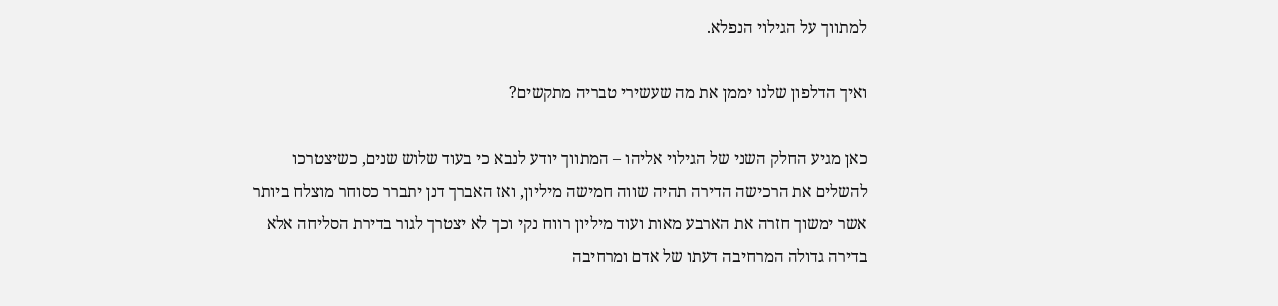למתווך על הגילוי הנפלא.

ואיך הדלפון שלנו יממן את מה שעשירי טבריה מתקשים?

כאן מגיע החלק השני של הגילוי אליהו – המתווך יודע לנבא כי בעוד שלוש שנים, כשיצטרכו להשלים את הרכישה הדירה תהיה שווה חמישה מיליון, ואז האברך דנן יתברר כסוחר מוצלח ביותר אשר ימשוך חזרה את הארבע מאות ועוד מיליון רווח נקי וכך לא יצטרך לגור בדירת הסליחה אלא בדירה גדולה המרחיבה דעתו של אדם ומרחיבה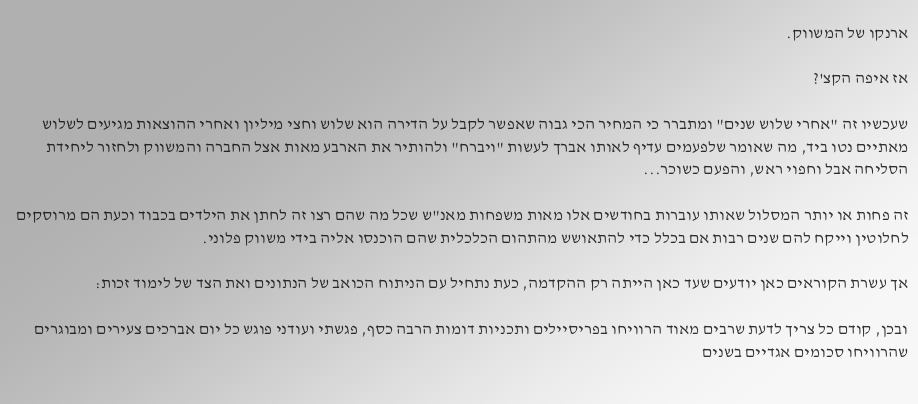ארנקו של המשווק.

אז איפה הקצ'?

שעכשיו זה "אחרי שלוש שנים" ומתברר כי המחיר הכי גבוה שאפשר לקבל על הדירה הוא שלוש וחצי מיליון ואחרי ההוצאות מגיעים לשלוש מאתיים נטו ביד, מה שאומר שלפעמים עדיף לאותו אברך לעשות "ויברח" ולהותיר את הארבע מאות אצל החברה והמשווק ולחזור ליחידת הסליחה אבל וחפוי ראש, והפעם כשוכר...

זה פחות או יותר המסלול שאותו עוברות בחודשים אלו מאות משפחות מאנ"ש שכל מה שהם רצו זה לחתן את הילדים בכבוד וכעת הם מרוסקים לחלוטין וייקח להם שנים רבות אם בכלל כדי להתאושש מהתהום הכלכלית שהם הוכנסו אליה בידי משווק פלוני.

אך עשרת הקוראים כאן יודעים שעד כאן הייתה רק ההקדמה, כעת נתחיל עם הניתוח הכואב של הנתונים ואת הצד של לימוד זכות:

ובכן, קודם כל צריך לדעת שרבים מאוד הרוויחו בפריסיילים ותכניות דומות הרבה כסף, פגשתי ועודני פוגש כל יום אברכים צעירים ומבוגרים שהרוויחו סכומים אגדיים בשנים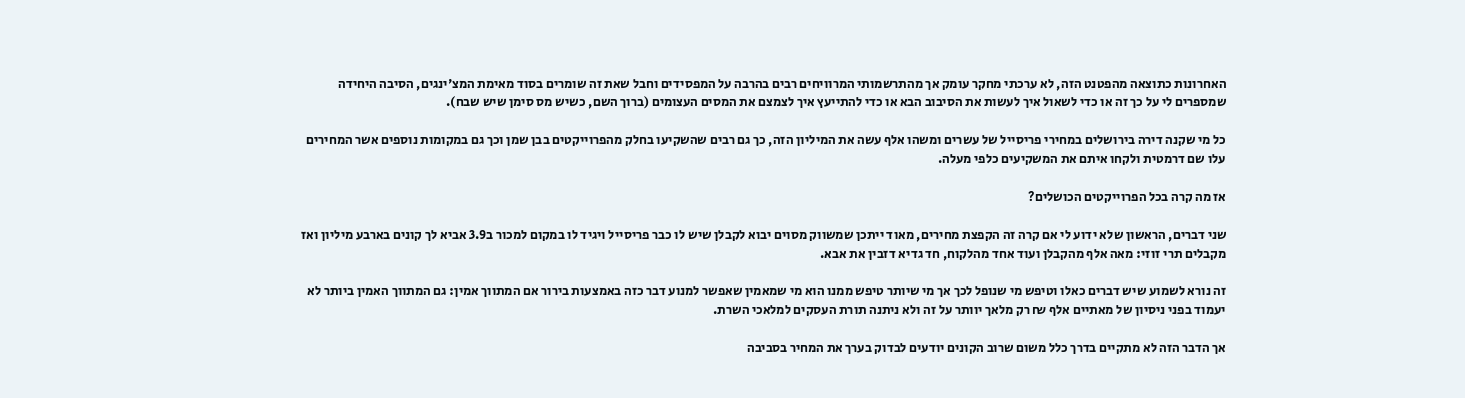האחרונות כתוצאה מהפטנט הזה, לא ערכתי מחקר עומק אך מהתרשמותי המרוויחים רבים בהרבה על המפסידים וחבל שאת זה שומרים בסוד מאימת המצ'ינגים, הסיבה היחידה שמספרים לי על כך זה או כדי לשאול איך לעשות את הסיבוב הבא או כדי להתייעץ איך לצמצם את המסים העצומים (ברוך השם, כשיש מס סימן שיש שבח).

כל מי שקנה דירה בירושלים במחירי פריסייל של עשרים ומשהו אלף עשה את המיליון הזה, כך גם רבים שהשקיעו בחלק מהפרוייקטים בבן שמן וכך גם במקומות נוספים אשר המחירים עלו שם דרמטית ולקחו איתם את המשקיעים כלפי מעלה.

אז מה קרה בכל הפרוייקטים הכושלים?

שני דברים, הראשון שלא ידוע לי אם קרה זה הקפצת מחירים, מאוד ייתכן שמשווק מסוים יבוא לקבלן שיש לו כבר פריסייל ויגיד לו במקום למכור ב3.9 אביא לך קונים בארבע מיליון ואז מקבלים תרי זוזי: מאה אלף מהקבלן ועוד אחד מהלקוח, חד גדיא דזבין את אבא.

זה נורא לשמוע שיש דברים כאלו וטיפש מי שנופל לכך אך מי שיותר טיפש ממנו הוא מי שמאמין שאפשר למנוע דבר כזה באמצעות בירור אם המתווך אמין: גם המתווך האמין ביותר לא יעמוד בפני ניסיון של מאתיים אלף ₪ רק מלאך יוותר על זה ולא ניתנה תורת העסקים למלאכי השרת.

אך הדבר הזה לא מתקיים בדרך כלל משום שרוב הקונים יודעים לבדוק בערך את המחיר בסביבה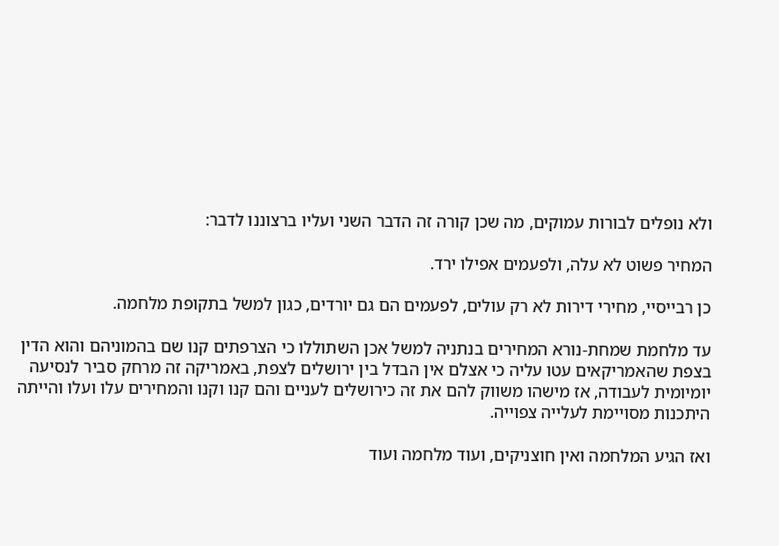ולא נופלים לבורות עמוקים, מה שכן קורה זה הדבר השני ועליו ברצוננו לדבר:

המחיר פשוט לא עלה, ולפעמים אפילו ירד.

כן רבייסיי, מחירי דירות לא רק עולים, לפעמים הם גם יורדים, כגון למשל בתקופת מלחמה.

עד מלחמת שמחת-נורא המחירים בנתניה למשל אכן השתוללו כי הצרפתים קנו שם בהמוניהם והוא הדין בצפת שהאמריקאים עטו עליה כי אצלם אין הבדל בין ירושלים לצפת, באמריקה זה מרחק סביר לנסיעה יומיומית לעבודה, אז מישהו משווק להם את זה כירושלים לעניים והם קנו וקנו והמחירים עלו ועלו והייתה היתכנות מסויימת לעלייה צפוייה.

ואז הגיע המלחמה ואין חוצניקים, ועוד מלחמה ועוד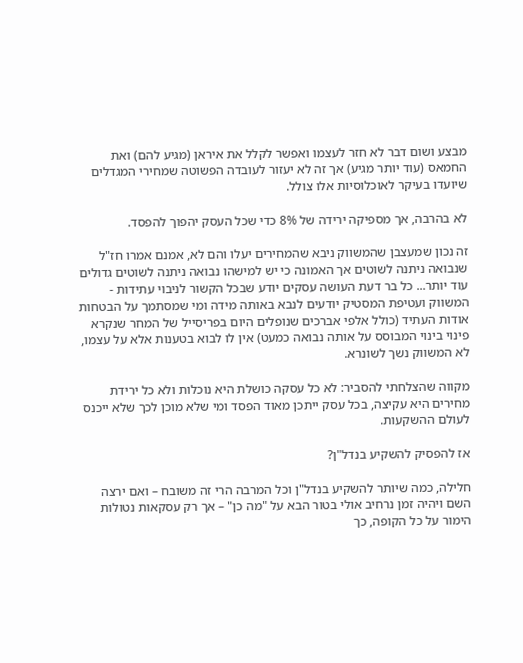מבצע ושום דבר לא חזר לעצמו ואפשר לקלל את איראן (מגיע להם) ואת החמאס (עוד יותר מגיע) אך זה לא יעזור לעובדה הפשוטה שמחירי המגדלים שיועדו בעיקר לאוכלוסיות אלו צולל.

לא בהרבה, אך מספיקה ירידה של 8% כדי שכל העסק יהפוך להפסד.

זה נכון שמעצבן שהמשווק ניבא שהמחירים יעלו והם לא, אמנם אמרו חז"ל שנבואה ניתנה לשוטים אך האמונה כי יש למישהו נבואה ניתנה לשוטים גדולים עוד יותר... כל בר דעת העושה עסקים יודע שבכל הקשור לניבוי עתידות - המשווק ועטיפת המסטיק יודעים לנבא באותה מידה ומי שמסתמך על הבטחות אודות העתיד (כולל אלפי אברכים שנופלים היום בפריסייל של המחר שנקרא פינוי בינוי המבוסס על אותה נבואה כמעט) אין לו לבוא בטענות אלא על עצמו, לא המשווק נשך לשונרא.

מקווה שהצלחתי להסביר: לא כל עסקה כושלת היא נוכלות ולא כל ירידת מחירים היא עקיצה, בכל עסק ייתכן מאוד הפסד ומי שלא מוכן לכך שלא ייכנס לעולם ההשקעות.

אז להפסיק להשקיע בנדל"ן?

חלילה, כמה שיותר להשקיע בנדל"ן וכל המרבה הרי זה משובח – ואם ירצה השם ויהיה זמן נרחיב אולי בטור הבא על "מה כן" – אך רק עסקאות נטולות הימור על כל הקופה, כך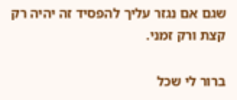שגם אם נגזר עליך להפסיד זה יהיה רק קצת ורק זמני.

ברור לי שכל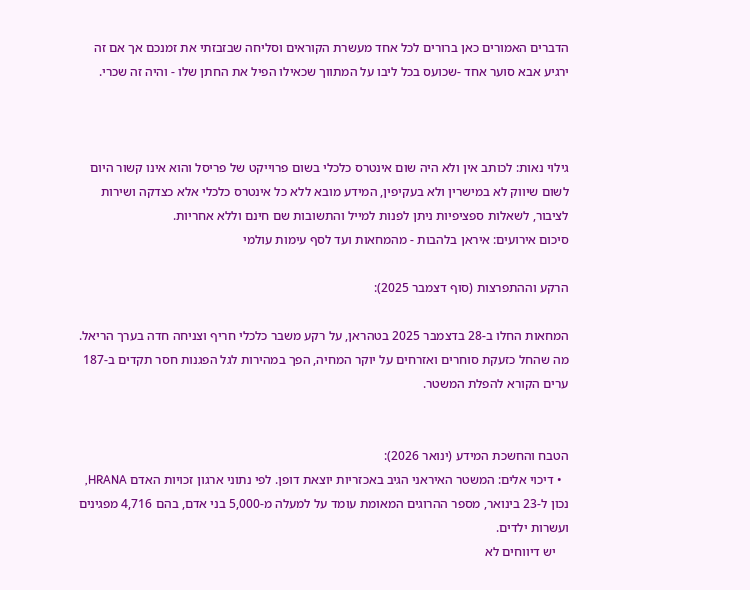הדברים האמורים כאן ברורים לכל אחד מעשרת הקוראים וסליחה שבזבזתי את זמנכם אך אם זה ירגיע אבא סוער אחד -שכועס בכל ליבו על המתווך שכאילו הפיל את החתן שלו - והיה זה שכרי.



גילוי נאות: לכותב אין ולא היה שום אינטרס כלכלי בשום פרוייקט של פריסל והוא אינו קשור היום לשום שיווק לא במישרין ולא בעקיפין, המידע מובא ללא כל אינטרס כלכלי אלא כצדקה ושירות לציבור, לשאלות ספציפיות ניתן לפנות למייל והתשובות שם חינם וללא אחריות.
סיכום אירועים: איראן בלהבות - מהמחאות ועד לסף עימות עולמי

הרקע וההתפרצות (סוף דצמבר 2025):

המחאות החלו ב-28 בדצמבר 2025 בטהראן, על רקע משבר כלכלי חריף וצניחה חדה בערך הריאל. מה שהחל כזעקת סוחרים ואזרחים על יוקר המחיה, הפך במהירות לגל הפגנות חסר תקדים ב-187 ערים הקורא להפלת המשטר.


הטבח והחשכת המידע (ינואר 2026):
  • דיכוי אלים: המשטר האיראני הגיב באכזריות יוצאת דופן. לפי נתוני ארגון זכויות האדם HRANA, נכון ל-23 בינואר, מספר ההרוגים המאומת עומד על למעלה מ-5,000 בני אדם, בהם 4,716 מפגינים ועשרות ילדים.
    יש דיווחים לא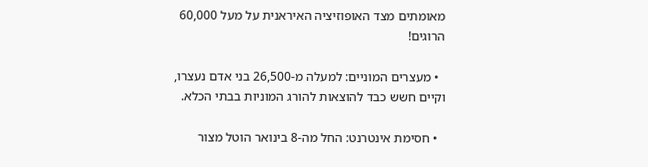מאומתים מצד האופוזיציה האיראנית על מעל 60,000 הרוגים!

  • מעצרים המוניים: למעלה מ-26,500 בני אדם נעצרו, וקיים חשש כבד להוצאות להורג המוניות בבתי הכלא.

  • חסימת אינטרנט: החל מה-8 בינואר הוטל מצור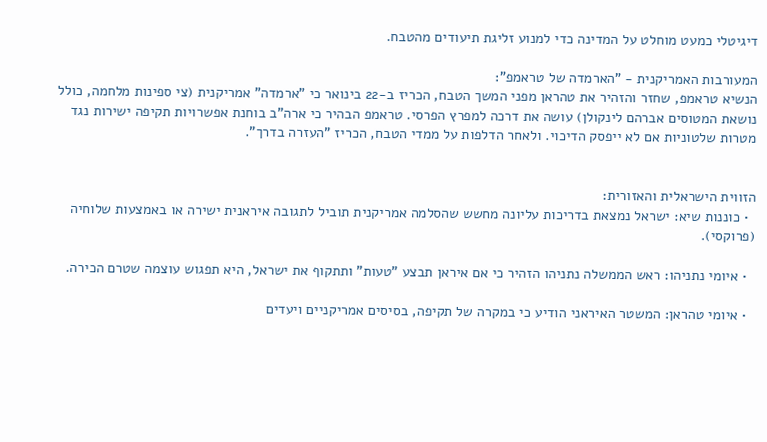דיגיטלי כמעט מוחלט על המדינה כדי למנוע זליגת תיעודים מהטבח.

המעורבות האמריקנית - "הארמדה של טראמפ":
הנשיא טראמפ, שחזר והזהיר את טהראן מפני המשך הטבח, הכריז ב-22 בינואר כי "ארמדה" אמריקנית (צי ספינות מלחמה, כולל נושאת המטוסים אברהם לינקולן) עושה את דרכה למפרץ הפרסי. טראמפ הבהיר כי ארה"ב בוחנת אפשרויות תקיפה ישירות נגד מטרות שלטוניות אם לא ייפסק הדיכוי. ולאחר הדלפות על ממדי הטבח, הכריז "העזרה בדרך".


הזווית הישראלית והאזורית:
  • כוננות שיא: ישראל נמצאת בדריכות עליונה מחשש שהסלמה אמריקנית תוביל לתגובה איראנית ישירה או באמצעות שלוחיה (פרוקסי).

  • איומי נתניהו: ראש הממשלה נתניהו הזהיר כי אם איראן תבצע "טעות" ותתקוף את ישראל, היא תפגוש עוצמה שטרם הכירה.

  • איומי טהראן: המשטר האיראני הודיע כי במקרה של תקיפה, בסיסים אמריקניים ויעדים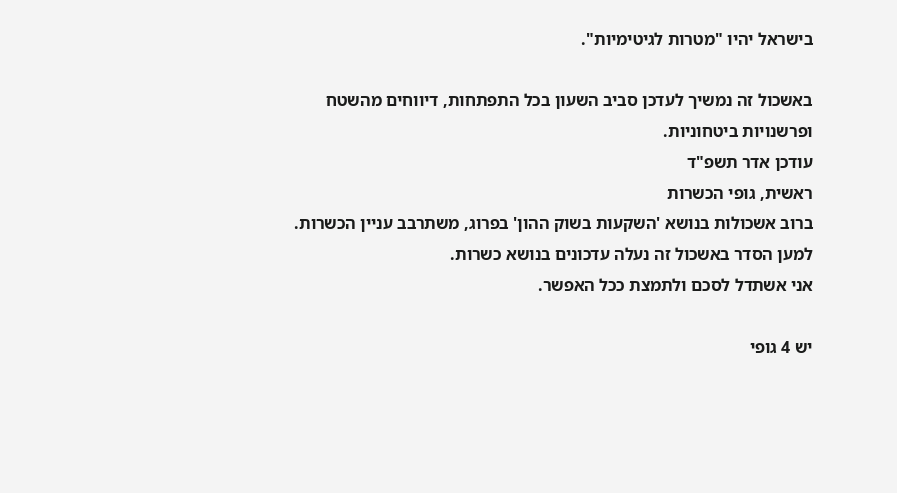בישראל יהיו "מטרות לגיטימיות".

באשכול זה נמשיך לעדכן סביב השעון בכל התפתחות, דיווחים מהשטח ופרשנויות ביטחוניות.
עודכן אדר תשפ"ד
ראשית, גופי הכשרות
ברוב אשכולות בנושא 'השקעות בשוק ההון' בפרוג, משתרבב עניין הכשרות.
למען הסדר באשכול זה נעלה עדכונים בנושא כשרות.
אני אשתדל לסכם ולתמצת ככל האפשר.

יש 4 גופי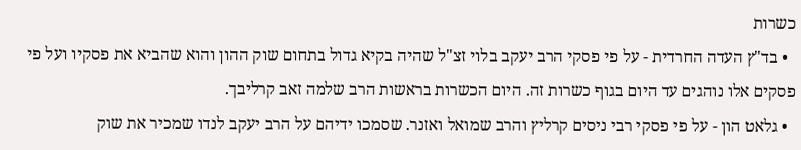כשרות
  • בד"ץ העדה החרדית - על פי פסקי הרב יעקב בלוי זצ"ל שהיה בקיא גדול בתחום שוק ההון והוא שהביא את פסקיו ועל פי פסקים אלו נוהגים עד היום בגוף כשרות זה. היום הכשרות בראשות הרב שלמה זאב קרליבך.
  • גלאט הון - על פי פסקי רבי ניסים קרליץ והרב שמואל ואזנר. שסמכו ידיהם על הרב יעקב לנדו שמכיר את שוק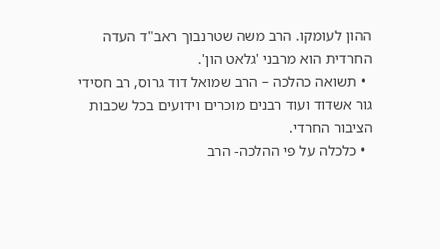ההון לעומקו. הרב משה שטרנבוך ראב"ד העדה החרדית הוא מרבני 'גלאט הון'.
  • תשואה כהלכה – הרב שמואל דוד גרוס, רב חסידי גור אשדוד ועוד רבנים מוכרים וידועים בכל שכבות הציבור החרדי.
  • כלכלה על פי ההלכה- הרב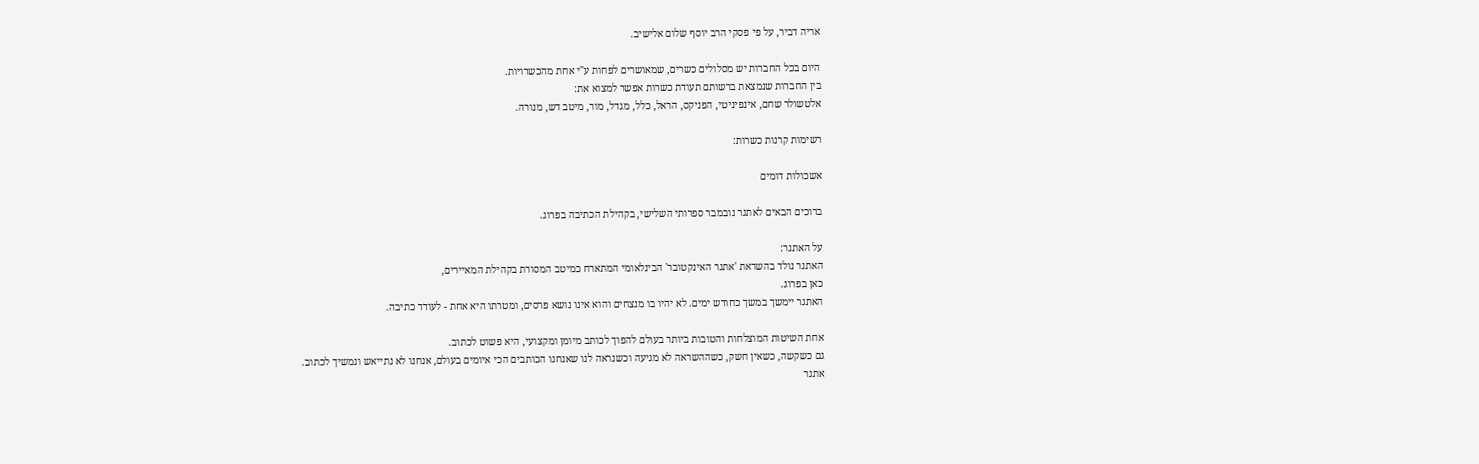אריה דביר, על פי פסקי הרב יוסף שלום אלישיב.

היום בכל החברות יש מסלולים כשרים, שמאושרים לפחות ע"י אחת מהכשרויות.
בין החברות שנמצאת ברשותם תעודת כשרות אפשר למצוא את:
אלטשולר שחם, אינפיניטי, הפניקס, הראל, כלל, מגדל, מור, מיטב דש, מנורה.

רשימות קרנות כשרות:

אשכולות דומים

ברוכים הבאים לאתגר נובמבר ספרותי השלישי, בקהילת הכתיבה בפרוג.

על האתגר:
האתגר נולד בהשראת 'אתגר האינקטובר' הבינלאומי המתארח כמיטב המסורת בקהילת המאיירים,
כאן בפרוג.
האתגר יימשך במשך כחודש ימים. לא יהיו בו מנצחים והוא אינו נושא פרסים, ומטרתו היא אחת - לעודד כתיבה.

אחת השיטות המוצלחות והטובות ביותר בעולם להפוך לכותב מיומן ומקצועי, היא פשוט לכתוב.
גם כשקשה, כשאין חשק, כשההשראה לא מגיעה וכשנראה לנו שאנחנו הכותבים הכי איומים בעולם, אנחנו לא נתייאש ונמשיך לכתוב.
אתגר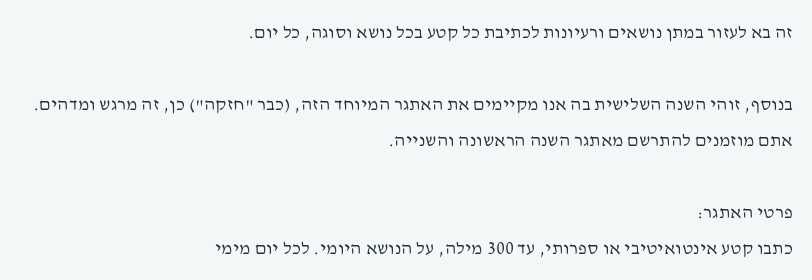זה בא לעזור במתן נושאים ורעיונות לכתיבת כל קטע בכל נושא וסוגה, כל יום.

בנוסף, זוהי השנה השלישית בה אנו מקיימים את האתגר המיוחד הזה, (כבר "חזקה") כן, זה מרגש ומדהים. אתם מוזמנים להתרשם מאתגר השנה הראשונה והשנייה.

פרטי האתגר:
כתבו קטע אינטואיטיבי או ספרותי, עד 300 מילה, על הנושא היומי. לכל יום מימי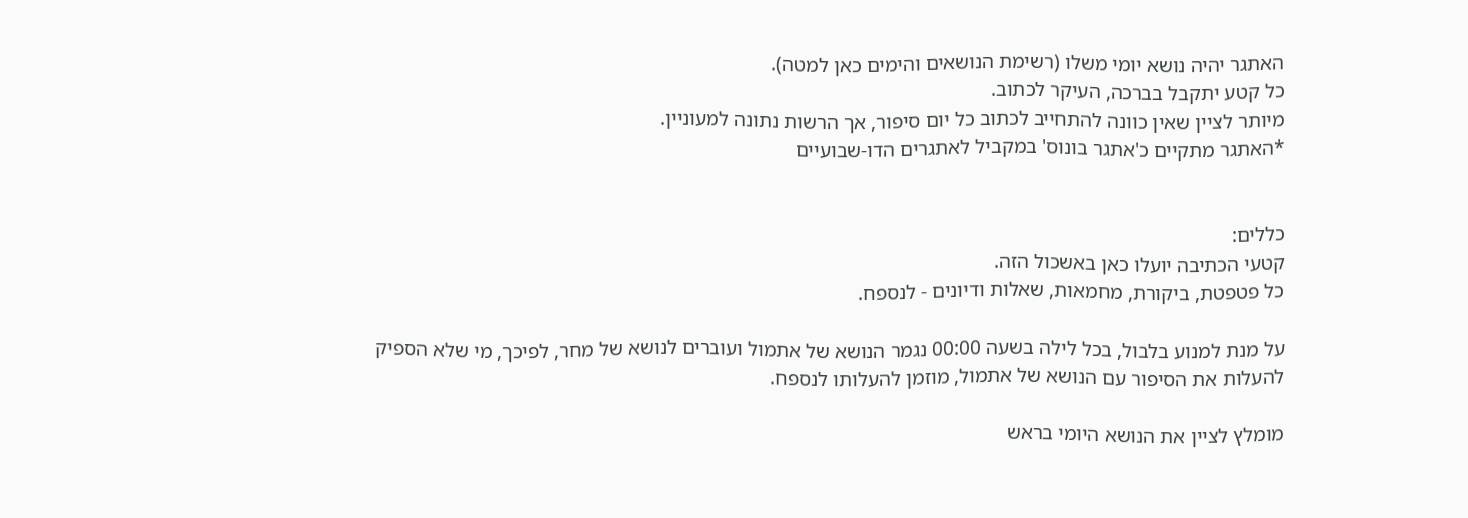האתגר יהיה נושא יומי משלו (רשימת הנושאים והימים כאן למטה).
כל קטע יתקבל בברכה, העיקר לכתוב.
מיותר לציין שאין כוונה להתחייב לכתוב כל יום סיפור, אך הרשות נתונה למעוניין.
*האתגר מתקיים כ'אתגר בונוס' במקביל לאתגרים הדו-שבועיים


כללים:
קטעי הכתיבה יועלו כאן באשכול הזה.
כל פטפטת, ביקורת, מחמאות, שאלות ודיונים - לנספח.

על מנת למנוע בלבול, בכל לילה בשעה 00:00 נגמר הנושא של אתמול ועוברים לנושא של מחר, לפיכך, מי שלא הספיק להעלות את הסיפור עם הנושא של אתמול, מוזמן להעלותו לנספח.

מומלץ לציין את הנושא היומי בראש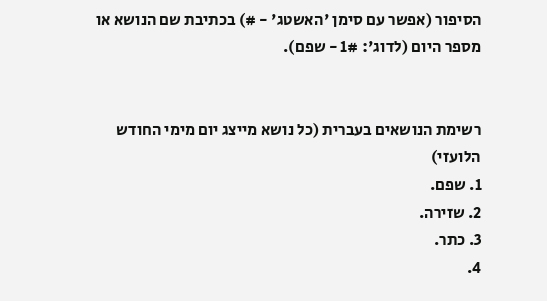הסיפור (אפשר עם סימן 'האשטג' - #) בכתיבת שם הנושא או מספר היום (לדוג': 1# - שפם).


רשימת הנושאים בעברית (כל נושא מייצג יום מימי החודש הלועזי)
1. שפם.
2. שזירה.
3. כתר.
4.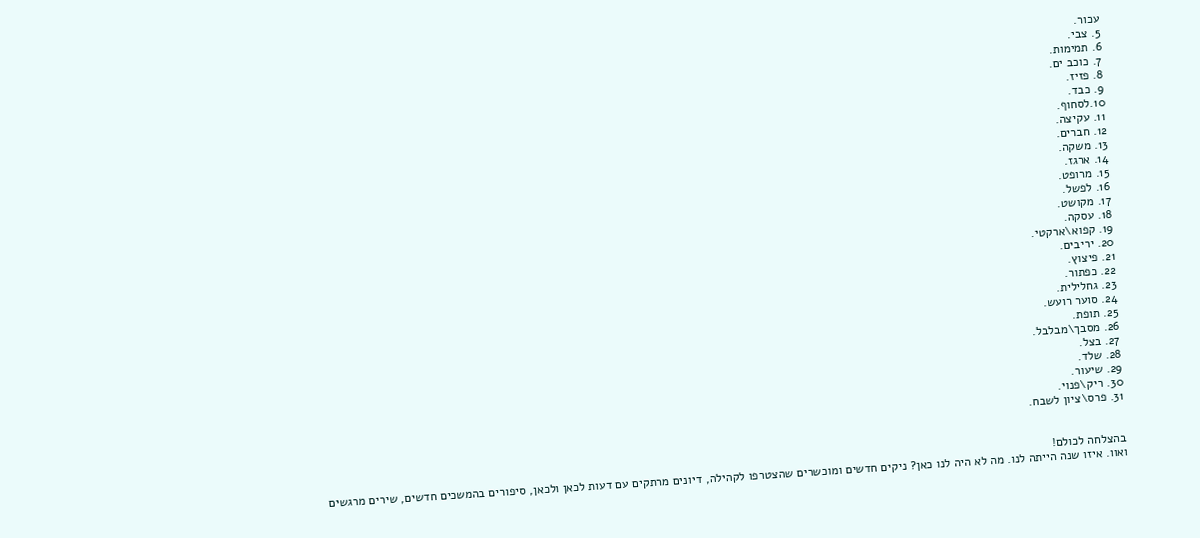עכור.
5. צבי.
6. תמימות.
7. כוכב ים.
8. פזיז.
9. כבד.
10.לסחוף.
11. עקיצה.
12. חברים.
13. משקה.
14. ארגז.
15. מרופט.
16. לפשל.
17. מקושט.
18. עסקה.
19. קפוא\ארקטי.
20. יריבים.
21. פיצוץ.
22. כפתור.
23. גחלילית.
24. סוער רועש.
25. תופת.
26. מסבך\מבלבל.
27. בצל.
28. שלד.
29. שיעור.
30. ריק\פנוי.
31. פרס\ציון לשבח.


בהצלחה לכולם!
ואוו. איזו שנה הייתה לנו. מה לא היה לנו כאן? ניקים חדשים ומוכשרים שהצטרפו לקהילה, דיונים מרתקים עם דעות לכאן ולכאן, סיפורים בהמשכים חדשים, שירים מרגשים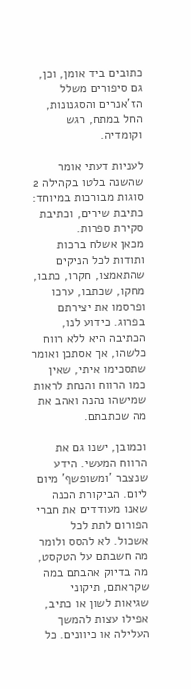כתובים ביד אומן, וכן, גם סיפורים משלל הז'אנרים והסגנונות, החל במתח, רגש וקומדיה.

לעניות דעתי אומר שהשנה בלטו בקהילה 2 סוגות מבורכות במיוחד: כתיבת שירים, וכתיבת סקירת ספרות.
מכאן אשלח ברכות ותודות לכל הניקים שהתאמצו, חקרו, כתבו, מחקו, שכתבו, ערכו ופרסמו את יצירתם בפרוג. כידוע לנו, הכתיבה היא ללא רווח כלשהו, אך אסתכן ואומר שתסכימו איתי, שאין כמו הרווח והנחת לראות שמישהו נהנה ואהב את מה שכתבתם.

וכמובן, ישנו גם את הרווח המעשי. הידע שנצבר 'ומשופשף' מיום ליום. הביקורת הכנה שאנו מעודדים את חברי הפורום לתת לכל אשכול. לא להסס ולומר מה חשבתם על הטקסט, מה בדיוק אהבתם במה שקראתם, תיקוני שגיאות לשון או כתיב, אפילו עצות להמשך העלילה או כיוונים. כל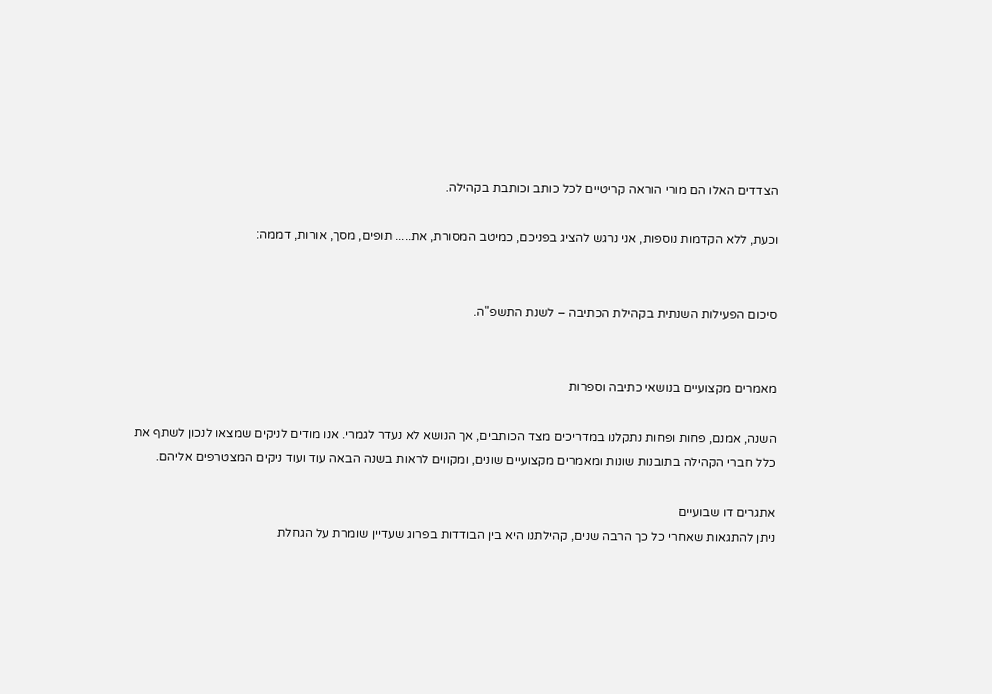הצדדים האלו הם מורי הוראה קריטיים לכל כותב וכותבת בקהילה.

וכעת, ללא הקדמות נוספות, אני נרגש להציג בפניכם, כמיטב המסורת, את..... תופים, מסך, אורות, דממה:


סיכום הפעילות השנתית בקהילת הכתיבה – לשנת התשפ"ה.


מאמרים מקצועיים בנושאי כתיבה וספרות

השנה, אמנם, פחות ופחות נתקלנו במדריכים מצד הכותבים, אך הנושא לא נעדר לגמרי. אנו מודים לניקים שמצאו לנכון לשתף את כלל חברי הקהילה בתובנות שונות ומאמרים מקצועיים שונים, ומקווים לראות בשנה הבאה עוד ועוד ניקים המצטרפים אליהם.

אתגרים דו שבועיים
ניתן להתגאות שאחרי כל כך הרבה שנים, קהילתנו היא בין הבודדות בפרוג שעדיין שומרת על הגחלת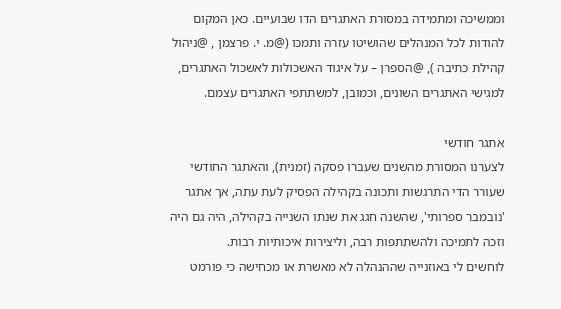וממשיכה ומתמידה במסורת האתגרים הדו שבועיים. כאן המקום להודות לכל המנהלים שהושיטו עזרה ותמכו (@מ. י. פרצמן , @ניהול קהילת כתיבה ), @הספרן – על איגוד האשכולות לאשכול האתגרים, למגישי האתגרים השונים, וכמובן, למשתתפי האתגרים עצמם.

אתגר חודשי
לצערנו המסורת מהשנים שעברו פסקה (זמנית), והאתגר החודשי שעורר הדי התרגשות ותכונה בקהילה הפסיק לעת עתה, אך אתגר 'נובמבר ספרותי', שהשנה חגג את שנתו השנייה בקהילה, היה גם היה וזכה לתמיכה ולהשתתפות רבה, וליצירות איכותיות רבות.
לוחשים לי באוזנייה שההנהלה לא מאשרת או מכחישה כי פורמט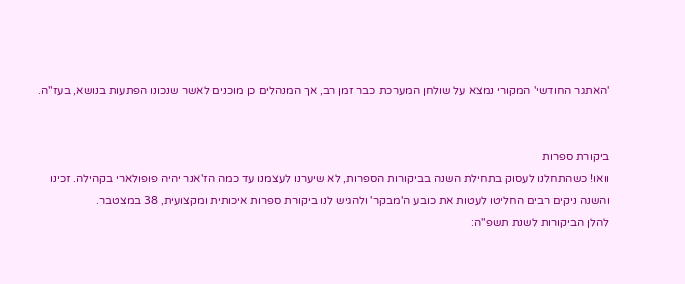'האתגר החודשי' המקורי נמצא על שולחן המערכת כבר זמן רב, אך המנהלים כן מוכנים לאשר שנכונו הפתעות בנושא, בעז"ה.


ביקורת ספרות
וואו! כשהתחלנו לעסוק בתחילת השנה בביקורות הספרות, לא שיערנו לעצמנו עד כמה הז'אנר יהיה פופולארי בקהילה. זכינו והשנה ניקים רבים החליטו לעטות את כובע ה'מבקר' ולהגיש לנו ביקורת ספרות איכותית ומקצועית, 38 במצטבר.
להלן הביקורות לשנת תשפ"ה: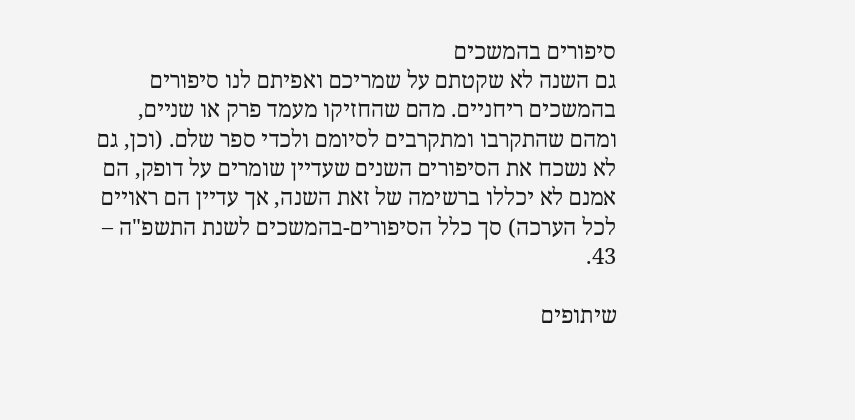סיפורים בהמשכים
גם השנה לא שקטתם על שמריכם ואפיתם לנו סיפורים בהמשכים ריחניים. מהם שהחזיקו מעמד פרק או שניים, ומהם שהתקרבו ומתקרבים לסיומם ולכדי ספר שלם. (וכן, גם לא נשכח את הסיפורים השנים שעדיין שומרים על דופק, הם אמנם לא יכללו ברשימה של זאת השנה, אך עדיין הם ראויים לכל הערכה) סך כלל הסיפורים-בהמשכים לשנת התשפ"ה – 43.

שיתופים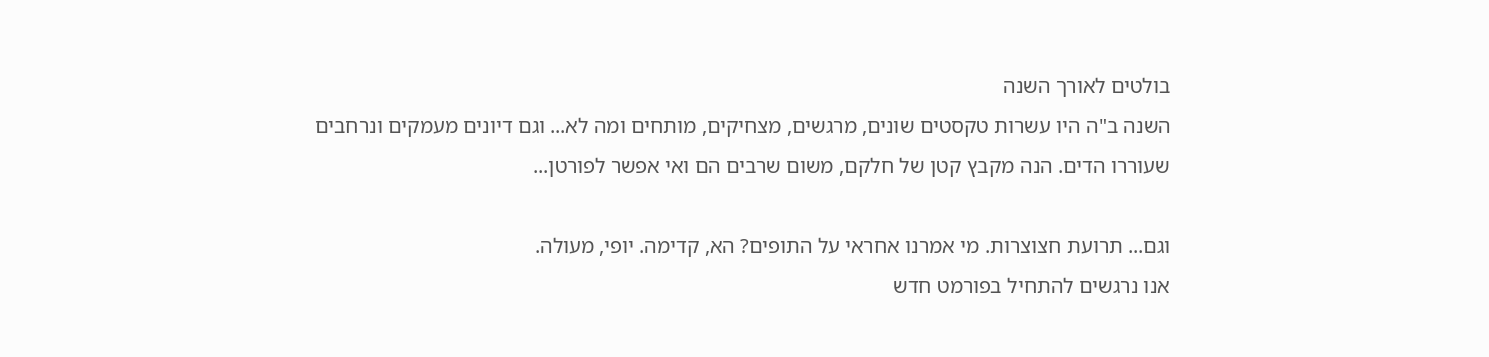בולטים לאורך השנה
השנה ב"ה היו עשרות טקסטים שונים, מרגשים, מצחיקים, מותחים ומה לא... וגם דיונים מעמקים ונרחבים שעוררו הדים. הנה מקבץ קטן של חלקם, משום שרבים הם ואי אפשר לפורטן...

וגם... תרועת חצוצרות. מי אמרנו אחראי על התופים? הא, קדימה. יופי, מעולה.
אנו נרגשים להתחיל בפורמט חדש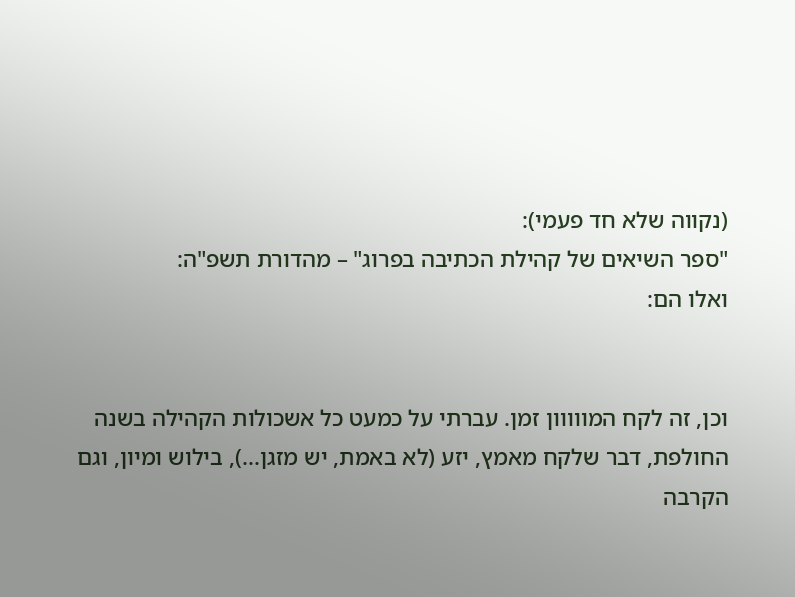(נקווה שלא חד פעמי):
"ספר השיאים של קהילת הכתיבה בפרוג" – מהדורת תשפ"ה:
ואלו הם:


וכן, זה לקח המווווון זמן. עברתי על כמעט כל אשכולות הקהילה בשנה החולפת, דבר שלקח מאמץ, יזע (לא באמת, יש מזגן...), בילוש ומיון, וגם הקרבה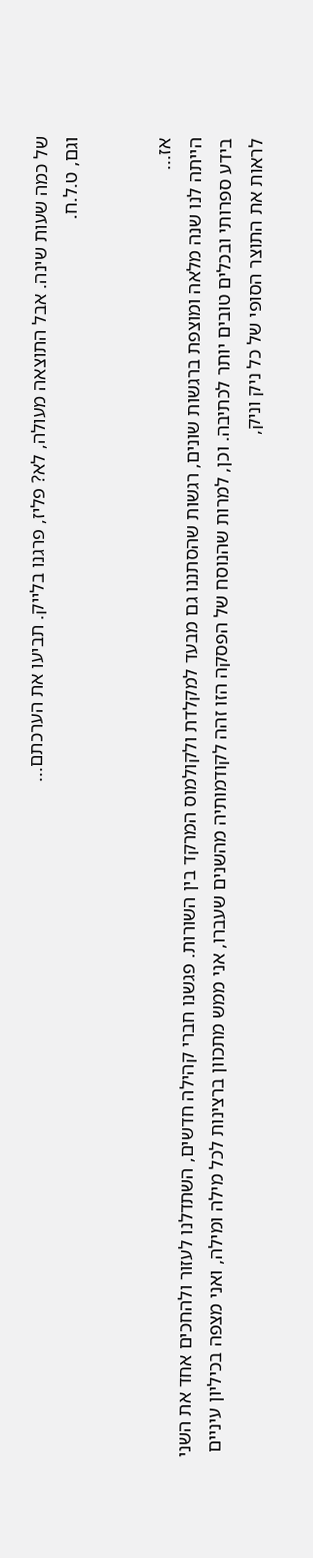של כמה שעות שינה. אבל התוצאה מעולה, לא? פליז, פרגנו בלייק. תביעו את הערכתם...
וגם, ט.ל.ח.


אז...
הייתה לנו שנה מלאה ומוצפת ברגשות שונים, רגשות שהסתננו גם מבעד למקלדת ולקולמוס המרקד בין השורות. פגשנו חברי קהילה חדשים, השתדלנו לעזור ולהחכים אחד את השני בידע ספרותי ובכלים טובים יותר לכתיבה. וכן, למרות שהנוסח של הפסקה הזו זהה לקודמותיה מהשנים שעברו, אני ממש מתכוון ברצינות לכל מילה ומילה, ואני מצפה בכיליון עיניים לראות את התוצר הסופי של כל ניק וניק,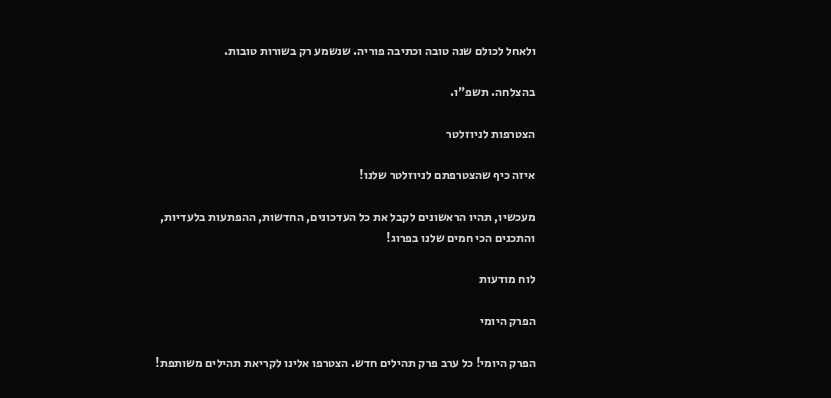ולאחל לכולם שנה טובה וכתיבה פוריה. שנשמע רק בשורות טובות.

בהצלחה. תשפ"ו.

הצטרפות לניוזלטר

איזה כיף שהצטרפתם לניוזלטר שלנו!

מעכשיו, תהיו הראשונים לקבל את כל העדכונים, החדשות, ההפתעות בלעדיות, והתכנים הכי חמים שלנו בפרוג!

לוח מודעות

הפרק היומי

הפרק היומי! כל ערב פרק תהילים חדש. הצטרפו אלינו לקריאת תהילים משותפת!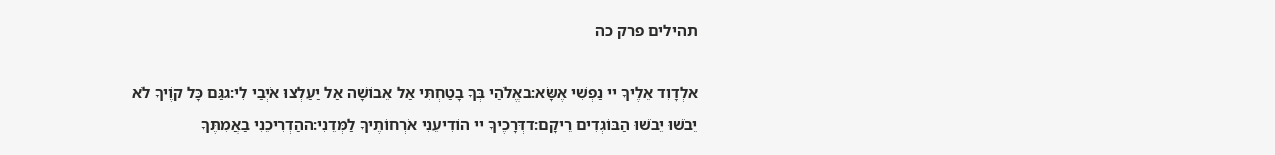תהילים פרק כה

אלְדָוִד אֵלֶיךָ יי נַפְשִׁי אֶשָּׂא:באֱלֹהַי בְּךָ בָטַחְתִּי אַל אֵבוֹשָׁה אַל יַעַלְצוּ אֹיְבַי לִי:גגַּם כָּל קוֶֹיךָ לֹא יֵבֹשׁוּ יֵבֹשׁוּ הַבּוֹגְדִים רֵיקָם:דדְּרָכֶיךָ יי הוֹדִיעֵנִי אֹרְחוֹתֶיךָ לַמְּדֵנִי:ההַדְרִיכֵנִי בַאֲמִתֶּךָ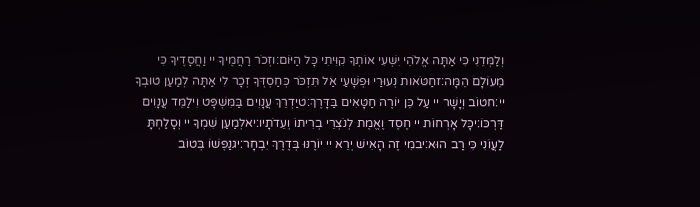וְלַמְּדֵנִי כִּי אַתָּה אֱלֹהֵי יִשְׁעִי אוֹתְךָ קִוִּיתִי כָּל הַיּוֹם:וזְכֹר רַחֲמֶיךָ יי וַחֲסָדֶיךָ כִּי מֵעוֹלָם הֵמָּה:זחַטֹּאות נְעוּרַי וּפְשָׁעַי אַל תִּזְכֹּר כְּחַסְדְּךָ זְכָר לִי אַתָּה לְמַעַן טוּבְךָ יי:חטוֹב וְיָשָׁר יי עַל כֵּן יוֹרֶה חַטָּאִים בַּדָּרֶךְ:טיַדְרֵךְ עֲנָוִים בַּמִּשְׁפָּט וִילַמֵּד עֲנָוִים דַּרְכּוֹ:יכָּל אָרְחוֹת יי חֶסֶד וֶאֱמֶת לְנֹצְרֵי בְרִיתוֹ וְעֵדֹתָיו:יאלְמַעַן שִׁמְךָ יי וְסָלַחְתָּ לַעֲוֹנִי כִּי רַב הוּא:יבמִי זֶה הָאִישׁ יְרֵא יי יוֹרֶנּוּ בְּדֶרֶךְ יִבְחָר:יגנַפְשׁוֹ בְּטוֹב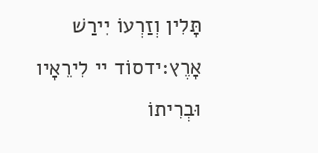תָּלִין וְזַרְעוֹ יִירַשׁ אָרֶץ:ידסוֹד יי לִירֵאָיו וּבְרִיתוֹ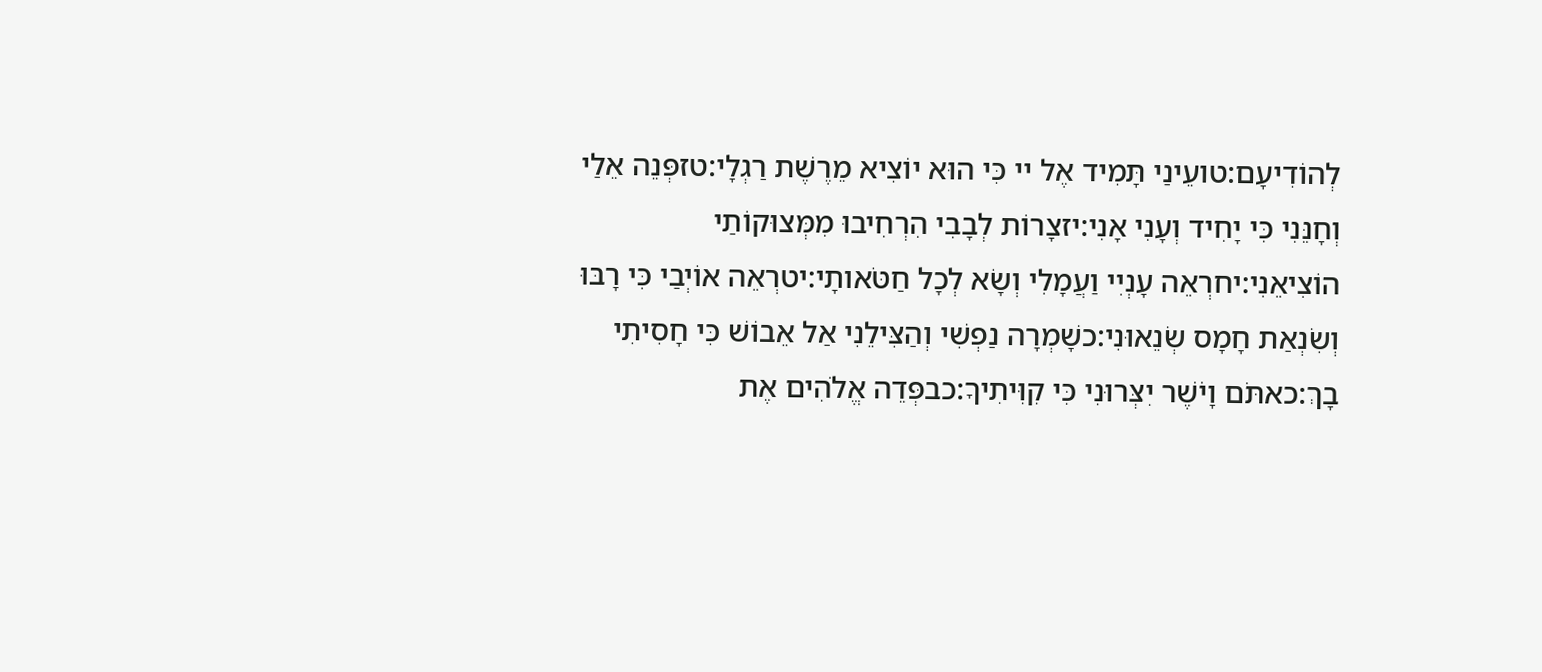לְהוֹדִיעָם:טועֵינַי תָּמִיד אֶל יי כִּי הוּא יוֹצִיא מֵרֶשֶׁת רַגְלָי:טזפְּנֵה אֵלַי וְחָנֵּנִי כִּי יָחִיד וְעָנִי אָנִי:יזצָרוֹת לְבָבִי הִרְחִיבוּ מִמְּצוּקוֹתַי הוֹצִיאֵנִי:יחרְאֵה עָנְיִי וַעֲמָלִי וְשָׂא לְכָל חַטֹּאותָי:יטרְאֵה אוֹיְבַי כִּי רָבּוּ וְשִׂנְאַת חָמָס שְׂנֵאוּנִי:כשָׁמְרָה נַפְשִׁי וְהַצִּילֵנִי אַל אֵבוֹשׁ כִּי חָסִיתִי בָךְ:כאתֹּם וָיֹשֶׁר יִצְּרוּנִי כִּי קִוִּיתִיךָ:כבפְּדֵה אֱלֹהִים אֶת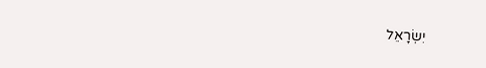יִשְׂרָאֵל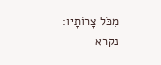מִכֹּל צָרוֹתָיו:
נקרא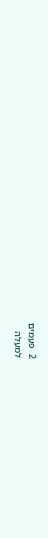2  פעמים
למעלה